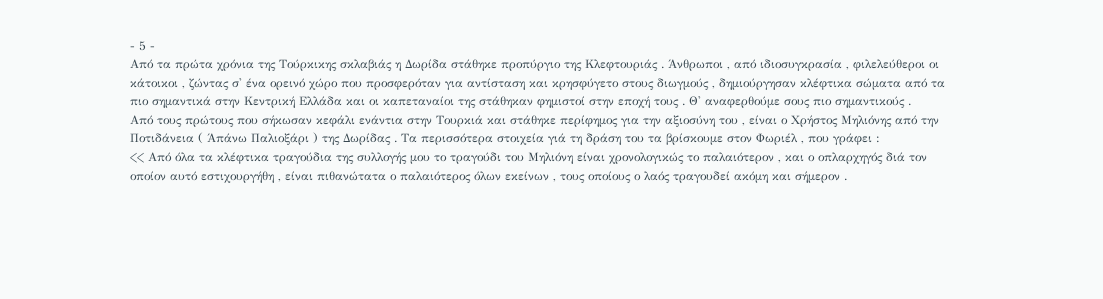- 5 -
Από τα πρώτα χρόνια της Τούρκικης σκλαβιάς η Δωρίδα στάθηκε προπύργιο της Κλεφτουριάς . Άνθρωποι , από ιδιοσυγκρασία , φιλελεύθεροι οι κάτοικοι , ζώντας σ' ένα ορεινό χώρο που προσφερόταν για αντίσταση και κρησφύγετο στους διωγμούς , δημιούργησαν κλέφτικα σώματα από τα πιο σημαντικά στην Κεντρική Ελλάδα και οι καπεταναίοι της στάθηκαν φημιστοί στην εποχή τους . Θ' αναφερθούμε σους πιο σημαντικούς .
Από τους πρώτους που σήκωσαν κεφάλι ενάντια στην Τουρκιά και στάθηκε περίφημος για την αξιοσύνη του , είναι ο Χρήστος Μηλιόνης από την Ποτιδάνεια ( Άπάνω Παλιοξάρι ) της Δωρίδας . Τα περισσότερα στοιχεία γιά τη δράση του τα βρίσκουμε στον Φωριέλ , που γράφει :
<< Από όλα τα κλέφτικα τραγούδια της συλλογής μου το τραγούδι του Μηλιόνη είναι χρονολογικώς το παλαιότερον , και ο οπλαρχηγός διά τον οποίον αυτό εστιχουργήθη , είναι πιθανώτατα ο παλαιότερος όλων εκείνων , τους οποίους ο λαός τραγουδεί ακόμη και σήμερον .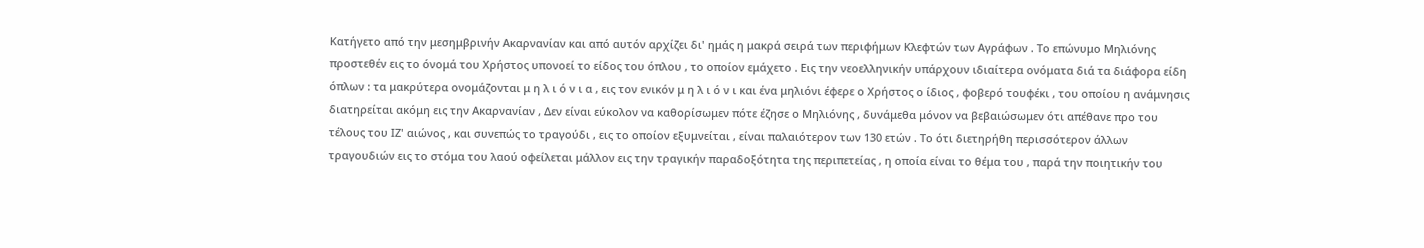Κατήγετο από την μεσημβρινήν Ακαρνανίαν και από αυτόν αρχίζει δι' ημάς η μακρά σειρά των περιφήμων Κλεφτών των Αγράφων . Το επώνυμο Μηλιόνης προστεθέν εις το όνομά του Χρήστος υπονοεί το είδος του όπλου , το οποίον εμάχετο . Εις την νεοελληνικήν υπάρχουν ιδιαίτερα ονόματα διά τα διάφορα είδη όπλων : τα μακρύτερα ονομάζονται μ η λ ι ό ν ι α , εις τον ενικόν μ η λ ι ό ν ι και ένα μηλιόνι έφερε ο Χρήστος ο ίδιος , φοβερό τουφέκι , του οποίου η ανάμνησις διατηρείται ακόμη εις την Ακαρνανίαν , Δεν είναι εύκολον να καθορίσωμεν πότε έζησε ο Μηλιόνης , δυνάμεθα μόνον να βεβαιώσωμεν ότι απέθανε προ του τέλους του ΙΖ' αιώνος , και συνεπώς το τραγούδι , εις το οποίον εξυμνείται , είναι παλαιότερον των 130 ετών . Το ότι διετηρήθη περισσότερον άλλων τραγουδιών εις το στόμα του λαού οφείλεται μάλλον εις την τραγικήν παραδοξότητα της περιπετείας , η οποία είναι το θέμα του , παρά την ποιητικήν του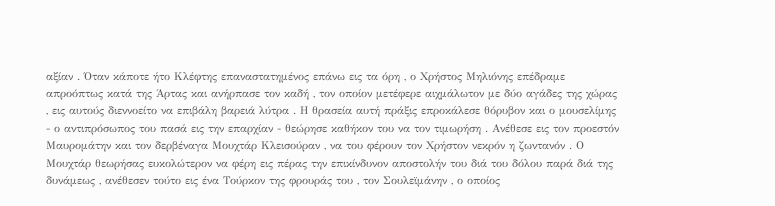αξίαν . Όταν κάποτε ήτο Κλέφτης επαναστατημένος επάνω εις τα όρη , ο Χρήστος Μηλιόνης επέδραμε απροόπτως κατά της Άρτας και ανήρπασε τον καδή , τον οποίον μετέφερε αιχμάλωτον με δύο αγάδες της χώρας , εις αυτούς διεννοείτο να επιβάλη βαρειά λύτρα . Η θρασεία αυτή πράξις επροκάλεσε θόρυβον και ο μουσελίμης - ο αντιπρόσωπος του πασά εις την επαρχίαν - θεώρησε καθήκον του να τον τιμωρήση . Ανέθεσε εις τον προεστόν Μαυρομάτην και τον δερβέναγα Μουχτάρ Κλεισούραν , να του φέρουν τον Χρήστον νεκρόν η ζωντανόν . Ο Μουχτάρ θεωρήσας ευκολώτερον να φέρη εις πέρας την επικίνδυνον αποστολήν του διά του δόλου παρά διά της δυνάμεως , ανέθεσεν τούτο εις ένα Τούρκον της φρουράς του , τον Σουλεϊμάνην , ο οποίος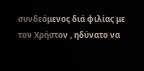συνδεόμενος διά φιλίας με τον Χρήστον , ηδύνατο να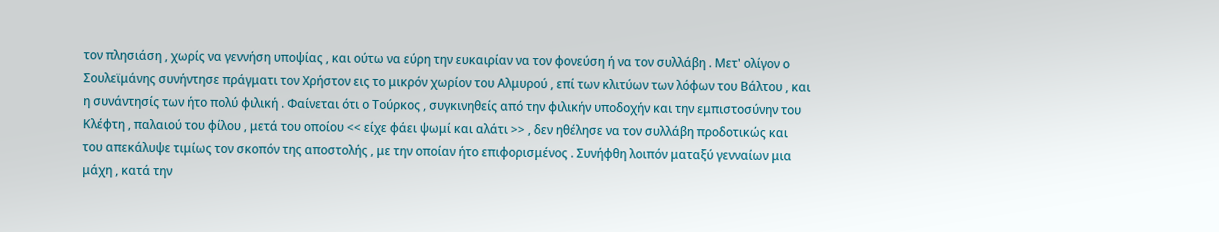τον πλησιάση , χωρίς να γεννήση υποψίας , και ούτω να εύρη την ευκαιρίαν να τον φονεύση ή να τον συλλάβη . Μετ' ολίγον ο Σουλεϊμάνης συνήντησε πράγματι τον Χρήστον εις το μικρόν χωρίον του Αλμυρού , επί των κλιτύων των λόφων του Βάλτου , και η συνάντησίς των ήτο πολύ φιλική . Φαίνεται ότι ο Τούρκος , συγκινηθείς από την φιλικήν υποδοχήν και την εμπιστοσύνην του Κλέφτη , παλαιού του φίλου , μετά του οποίου << είχε φάει ψωμί και αλάτι >> , δεν ηθέλησε να τον συλλάβη προδοτικώς και του απεκάλυψε τιμίως τον σκοπόν της αποστολής , με την οποίαν ήτο επιφορισμένος . Συνήφθη λοιπόν ματαξύ γενναίων μια μάχη , κατά την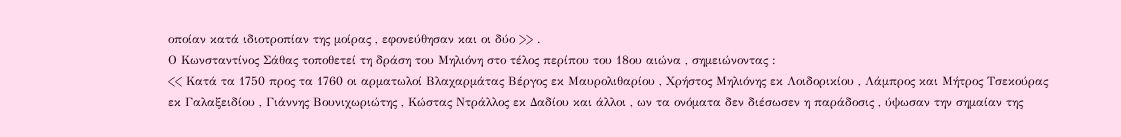οποίαν κατά ιδιοτροπίαν της μοίρας , εφονεύθησαν και οι δύο >> .
Ο Κωνσταντίνος Σάθας τοποθετεί τη δράση του Μηλιόνη στο τέλος περίπου του 18ου αιώνα , σημειώνοντας :
<< Κατά τα 1750 προς τα 1760 οι αρματωλοί Βλαχαρμάτας Βέργος εκ Μαυρολιθαρίου , Χρήστος Μηλιόνης εκ Λοιδορικίου , Λάμπρος και Μήτρος Τσεκούρας εκ Γαλαξειδίου , Γιάννης Βουνιχωριώτης , Κώστας Ντράλλος εκ Δαδίου και άλλοι , ων τα ονόματα δεν διέσωσεν η παράδοσις , ύψωσαν την σημαίαν της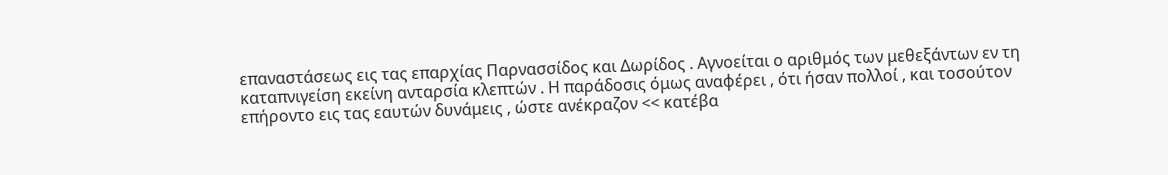επαναστάσεως εις τας επαρχίας Παρνασσίδος και Δωρίδος . Αγνοείται ο αριθμός των μεθεξάντων εν τη καταπνιγείση εκείνη ανταρσία κλεπτών . Η παράδοσις όμως αναφέρει , ότι ήσαν πολλοί , και τοσούτον επήροντο εις τας εαυτών δυνάμεις , ώστε ανέκραζον << κατέβα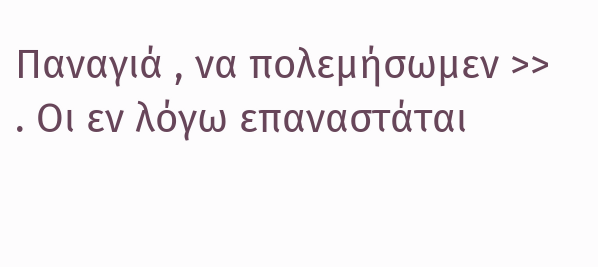Παναγιά , να πολεμήσωμεν >> . Οι εν λόγω επαναστάται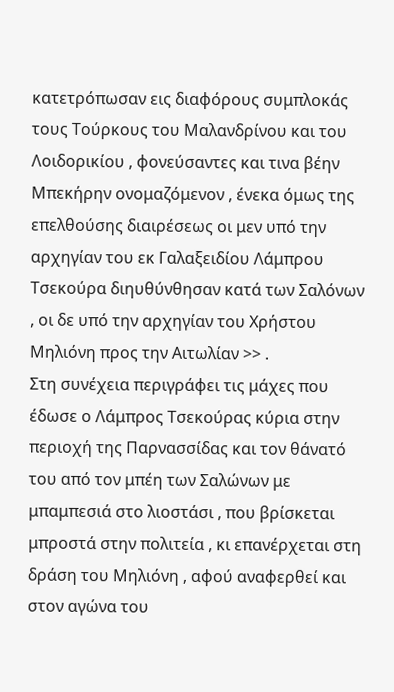κατετρόπωσαν εις διαφόρους συμπλοκάς τους Τούρκους του Μαλανδρίνου και του Λοιδορικίου , φονεύσαντες και τινα βέην Μπεκήρην ονομαζόμενον , ένεκα όμως της επελθούσης διαιρέσεως οι μεν υπό την αρχηγίαν του εκ Γαλαξειδίου Λάμπρου Τσεκούρα διηυθύνθησαν κατά των Σαλόνων , οι δε υπό την αρχηγίαν του Χρήστου Μηλιόνη προς την Αιτωλίαν >> .
Στη συνέχεια περιγράφει τις μάχες που έδωσε ο Λάμπρος Τσεκούρας κύρια στην περιοχή της Παρνασσίδας και τον θάνατό του από τον μπέη των Σαλώνων με μπαμπεσιά στο λιοστάσι , που βρίσκεται μπροστά στην πολιτεία , κι επανέρχεται στη δράση του Μηλιόνη , αφού αναφερθεί και στον αγώνα του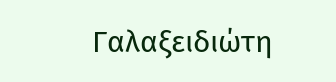Γαλαξειδιώτη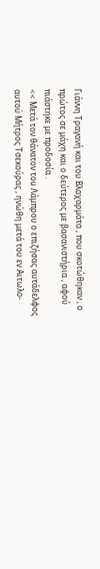Γιάννη Τραγανή και του Βλαχαρμάτα , που σκοτώθηκαν , ο πρώτος σε μάχη και ο δεύτερος με βασανιστήρια , αφού πιάστηκε με προδοσία .
<< Μετά τον θάνατον του Λάμπρου ο επιζήσας αυτάδελφος αυτού Μήτρος Τσεκούρας , ηνώθη μετά του εν Αιτωλο-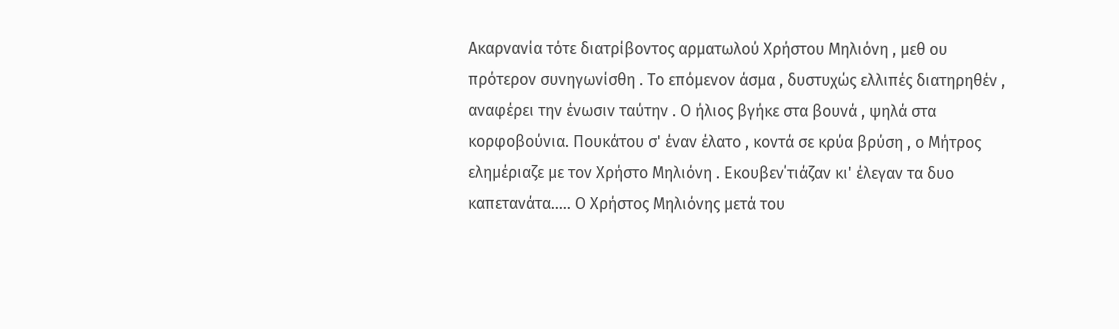Ακαρνανία τότε διατρίβοντος αρματωλού Χρήστου Μηλιόνη , μεθ ου πρότερον συνηγωνίσθη . Το επόμενον άσμα , δυστυχώς ελλιπές διατηρηθέν , αναφέρει την ένωσιν ταύτην . Ο ήλιος βγήκε στα βουνά , ψηλά στα κορφοβούνια. Πουκάτου σ' έναν έλατο , κοντά σε κρύα βρύση , ο Μήτρος ελημέριαζε με τον Χρήστο Μηλιόνη . Εκουβεν΄τιάζαν κι' έλεγαν τα δυο καπετανάτα..... Ο Χρήστος Μηλιόνης μετά του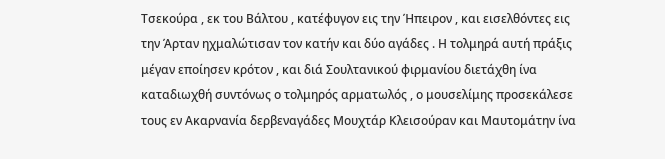Τσεκούρα , εκ του Βάλτου , κατέφυγον εις την Ήπειρον , και εισελθόντες εις την Άρταν ηχμαλώτισαν τον κατήν και δύο αγάδες . Η τολμηρά αυτή πράξις μέγαν εποίησεν κρότον , και διά Σουλτανικού φιρμανίου διετάχθη ίνα καταδιωχθή συντόνως ο τολμηρός αρματωλός , ο μουσελίμης προσεκάλεσε τους εν Ακαρνανία δερβεναγάδες Μουχτάρ Κλεισούραν και Μαυτομάτην ίνα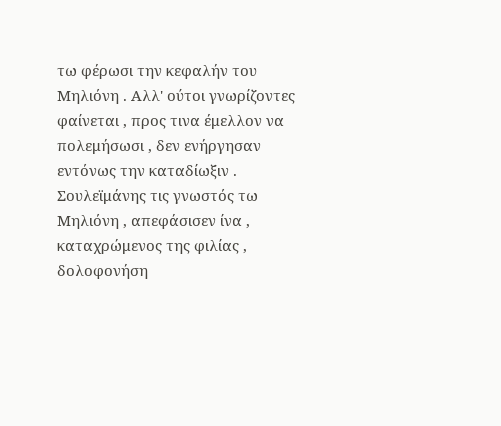τω φέρωσι την κεφαλήν του Μηλιόνη . Αλλ' ούτοι γνωρίζοντες φαίνεται , προς τινα έμελλον να πολεμήσωσι , δεν ενήργησαν εντόνως την καταδίωξιν . Σουλεϊμάνης τις γνωστός τω Μηλιόνη , απεφάσισεν ίνα , καταχρώμενος της φιλίας , δολοφονήση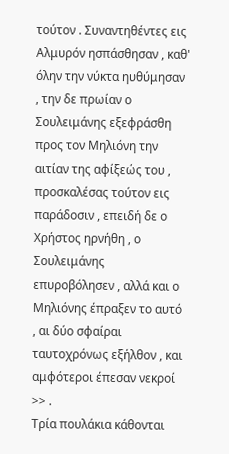τούτον . Συναντηθέντες εις Αλμυρόν ησπάσθησαν , καθ' όλην την νύκτα ηυθύμησαν , την δε πρωίαν ο Σουλειμάνης εξεφράσθη προς τον Μηλιόνη την αιτίαν της αφίξεώς του , προσκαλέσας τούτον εις παράδοσιν , επειδή δε ο Χρήστος ηρνήθη , ο Σουλειμάνης επυροβόλησεν , αλλά και ο Μηλιόνης έπραξεν το αυτό , αι δύο σφαίραι ταυτοχρόνως εξήλθον , και αμφότεροι έπεσαν νεκροί >> .
Τρία πουλάκια κάθονται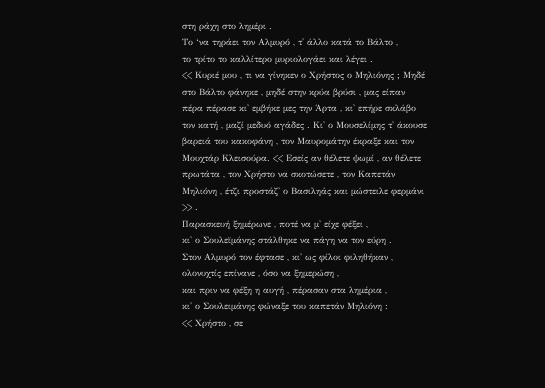στη ράχη στο λημέρι .
Το ‘να τηράει τον Αλμυρό , τ' άλλο κατά το Βάλτο ,
το τρίτο το καλλίτερο μυριολογάει και λέγει .
<< Κυριέ μου , τι να γίνηκεν ο Χρήστος ο Μηλιόνης ; Μηδέ στο Βάλτο φάνηκε , μηδέ στην κρύα βρύσι , μας είπαν πέρα πέρασε κι' εμβήκε μες την Άρτα , κι' επήρε σκλάβο τον κατή , μαζί μεδυό αγάδες . Κι' ο Μουσελίμης τ' άκουσε βαρειά του κακοφάνη , τον Μαυρομάτην έκραξε και τον Μουχτάρ Κλεισούρα. << Εσείς αν θέλετε ψωμί , αν θέλετε πρωτάτα , τον Χρήστο να σκοτώσετε , τον Καπετάν Μηλιόνη , έτζι προστάζ' ο Βασιληάς και μώστειλε φερμάνι >> .
Παρασκευή ξημέρωνε , ποτέ να μ' είχε φέξει ,
κι' ο Σουλεϊμάνης στάλθηκε να πάγη να τον εύρη .
Στον Αλμυρό τον έφτασε , κι' ως φίλοι φιληθήκαν ,
ολονυχτίς επίνανε , όσο να ξημερώση ,
και πριν να φέξη η αυγή , πέρασαν στα λημέρια ,
κι' ο Σουλειμάνης φώναξε του καπετάν Μηλιόνη :
<< Χρήστο , σε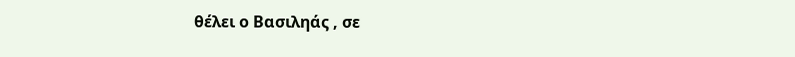θέλει ο Βασιληάς , σε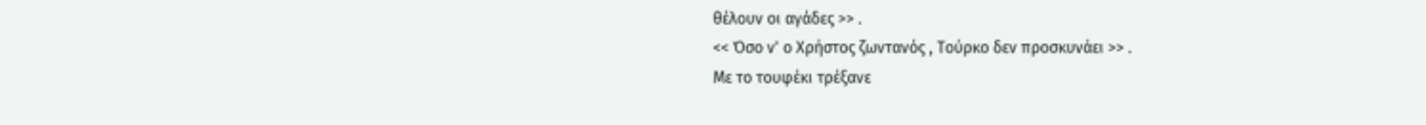θέλουν οι αγάδες >> .
<< Όσο ν' ο Χρήστος ζωντανός , Τούρκο δεν προσκυνάει >> .
Με το τουφέκι τρέξανε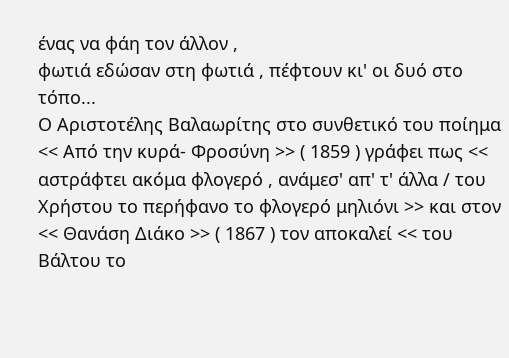ένας να φάη τον άλλον ,
φωτιά εδώσαν στη φωτιά , πέφτουν κι' οι δυό στο τόπο...
Ο Αριστοτέλης Βαλαωρίτης στο συνθετικό του ποίημα << Από την κυρά- Φροσύνη >> ( 1859 ) γράφει πως << αστράφτει ακόμα φλογερό , ανάμεσ' απ' τ' άλλα / του Χρήστου το περήφανο το φλογερό μηλιόνι >> και στον << Θανάση Διάκο >> ( 1867 ) τον αποκαλεί << του Βάλτου το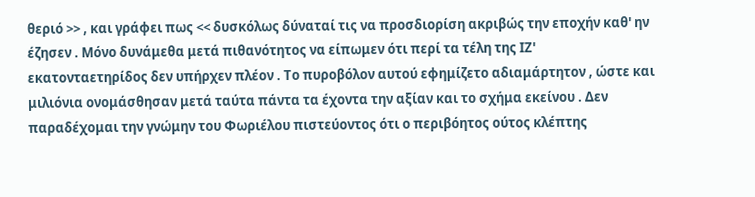θεριό >> , και γράφει πως << δυσκόλως δύναταί τις να προσδιορίση ακριβώς την εποχήν καθ' ην έζησεν . Μόνο δυνάμεθα μετά πιθανότητος να είπωμεν ότι περί τα τέλη της ΙΖ' εκατονταετηρίδος δεν υπήρχεν πλέον . Το πυροβόλον αυτού εφημίζετο αδιαμάρτητον , ώστε και μιλιόνια ονομάσθησαν μετά ταύτα πάντα τα έχοντα την αξίαν και το σχήμα εκείνου . Δεν παραδέχομαι την γνώμην του Φωριέλου πιστεύοντος ότι ο περιβόητος ούτος κλέπτης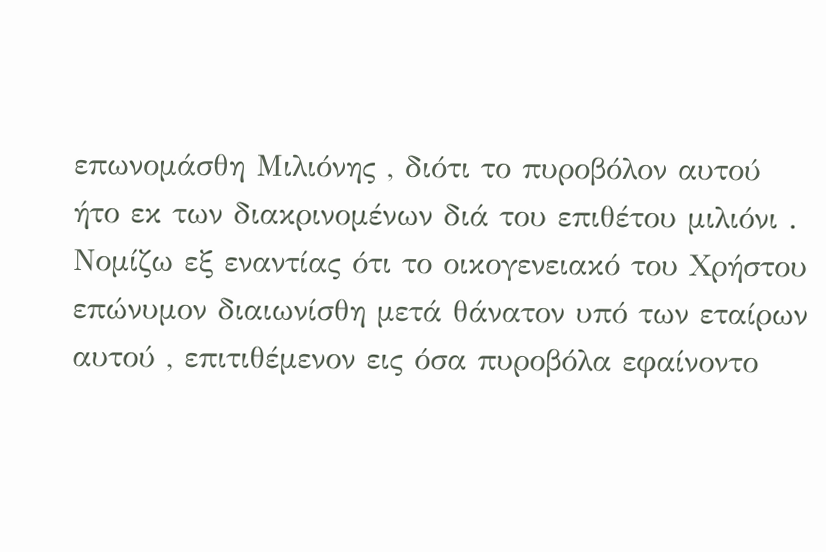επωνομάσθη Μιλιόνης , διότι το πυροβόλον αυτού ήτο εκ των διακρινομένων διά του επιθέτου μιλιόνι . Νομίζω εξ εναντίας ότι το οικογενειακό του Χρήστου επώνυμον διαιωνίσθη μετά θάνατον υπό των εταίρων αυτού , επιτιθέμενον εις όσα πυροβόλα εφαίνοντο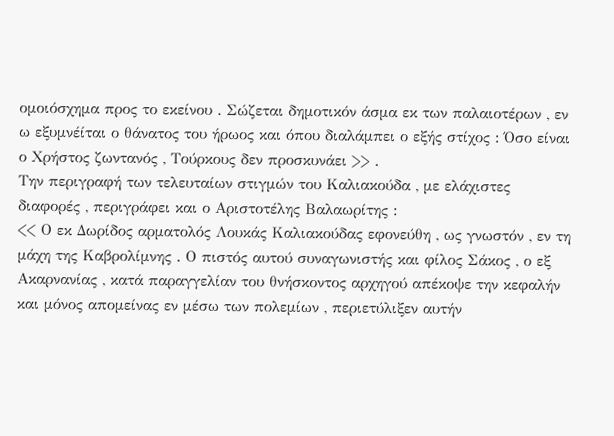ομοιόσχημα προς το εκείνου . Σώζεται δημοτικόν άσμα εκ των παλαιοτέρων , εν ω εξυμνέίται ο θάνατος του ήρωος και όπου διαλάμπει ο εξής στίχος : Όσο είναι ο Χρήστος ζωντανός , Τούρκους δεν προσκυνάει >> .
Την περιγραφή των τελευταίων στιγμών του Καλιακούδα , με ελάχιστες διαφορές , περιγράφει και ο Αριστοτέλης Βαλαωρίτης :
<< Ο εκ Δωρίδος αρματολός Λουκάς Καλιακούδας εφονεύθη , ως γνωστόν , εν τη μάχη της Καβρολίμνης . Ο πιστός αυτού συναγωνιστής και φίλος Σάκος , ο εξ Ακαρνανίας , κατά παραγγελίαν του θνήσκοντος αρχηγού απέκοψε την κεφαλήν και μόνος απομείνας εν μέσω των πολεμίων , περιετύλιξεν αυτήν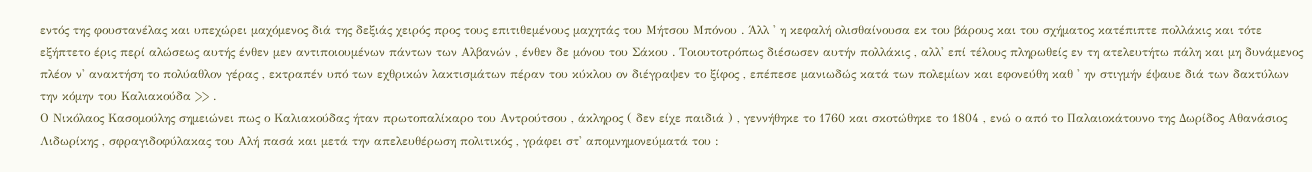εντός της φουστανέλας και υπεχώρει μαχόμενος διά της δεξιάς χειρός προς τους επιτιθεμένους μαχητάς του Μήτσου Μπόνου . Άλλ ' η κεφαλή ολισθαίνουσα εκ του βάρους και του σχήματος κατέπιπτε πολλάκις και τότε εξήπτετο έρις περί αλώσεως αυτής ένθεν μεν αντιποιουμένων πάντων των Αλβανών , ένθεν δε μόνου του Σάκου . Τοιουτοτρόπως διέσωσεν αυτήν πολλάκις , αλλ' επί τέλους πληρωθείς εν τη ατελευτήτω πάλη και μη δυνάμενος πλέον ν' ανακτήση το πολύαθλον γέρας , εκτραπέν υπό των εχθρικών λακτισμάτων πέραν του κύκλου ον διέγραψεν το ξίφος , επέπεσε μανιωδώς κατά των πολεμίων και εφονεύθη καθ ' ην στιγμήν έψαυε διά των δακτύλων την κόμην του Καλιακούδα >> .
Ο Νικόλαος Κασομούλης σημειώνει πως ο Καλιακούδας ήταν πρωτοπαλίκαρο του Αντρούτσου , άκληρος ( δεν είχε παιδιά ) , γεννήθηκε το 1760 και σκοτώθηκε το 1804 , ενώ ο από το Παλαιοκάτουνο της Δωρίδος Αθανάσιος Λιδωρίκης , σφραγιδοφύλακας του Αλή πασά και μετά την απελευθέρωση πολιτικός , γράφει στ' απομνημονεύματά του :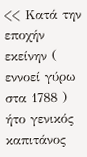<< Κατά την εποχήν εκείνην ( εννοεί γύρω στα 1788 ) ήτο γενικός καπιτάνος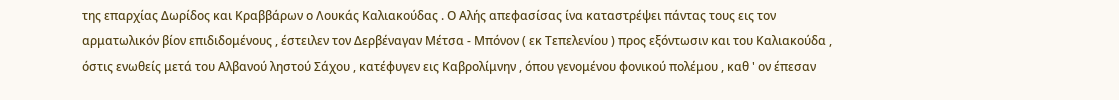της επαρχίας Δωρίδος και Κραββάρων ο Λουκάς Καλιακούδας . Ο Αλής απεφασίσας ίνα καταστρέψει πάντας τους εις τον αρματωλικόν βίον επιδιδομένους , έστειλεν τον Δερβέναγαν Μέτσα - Μπόνον ( εκ Τεπελενίου ) προς εξόντωσιν και του Καλιακούδα , όστις ενωθείς μετά του Αλβανού ληστού Σάχου , κατέφυγεν εις Καβρολίμνην , όπου γενομένου φονικού πολέμου , καθ ' ον έπεσαν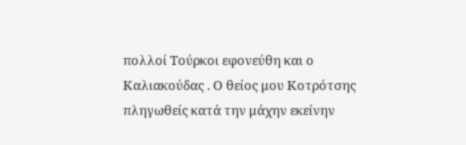πολλοί Τούρκοι εφονεύθη και ο Καλιακούδας . Ο θείος μου Κοτρότσης πληγωθείς κατά την μάχην εκείνην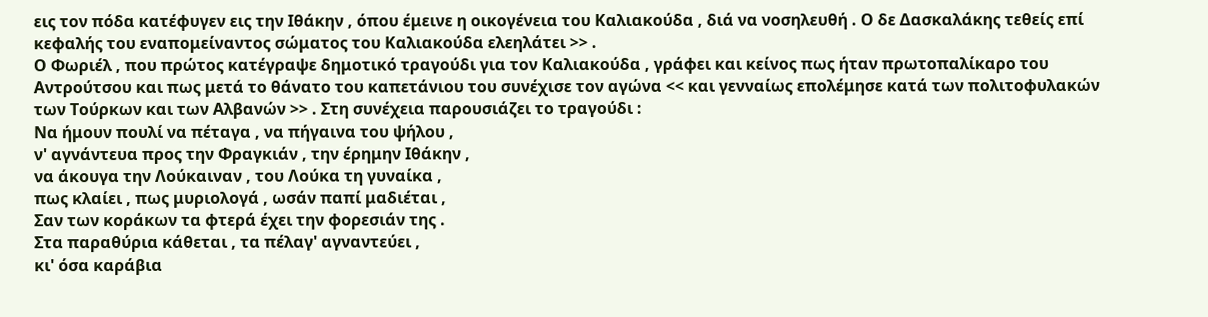εις τον πόδα κατέφυγεν εις την Ιθάκην , όπου έμεινε η οικογένεια του Καλιακούδα , διά να νοσηλευθή . Ο δε Δασκαλάκης τεθείς επί κεφαλής του εναπομείναντος σώματος του Καλιακούδα ελεηλάτει >> .
Ο Φωριέλ , που πρώτος κατέγραψε δημοτικό τραγούδι για τον Καλιακούδα , γράφει και κείνος πως ήταν πρωτοπαλίκαρο του Αντρούτσου και πως μετά το θάνατο του καπετάνιου του συνέχισε τον αγώνα << και γενναίως επολέμησε κατά των πολιτοφυλακών των Τούρκων και των Αλβανών >> . Στη συνέχεια παρουσιάζει το τραγούδι :
Να ήμουν πουλί να πέταγα , να πήγαινα του ψήλου ,
ν' αγνάντευα προς την Φραγκιάν , την έρημην Ιθάκην ,
να άκουγα την Λούκαιναν , του Λούκα τη γυναίκα ,
πως κλαίει , πως μυριολογά , ωσάν παπί μαδιέται ,
Σαν των κοράκων τα φτερά έχει την φορεσιάν της .
Στα παραθύρια κάθεται , τα πέλαγ' αγναντεύει ,
κι' όσα καράβια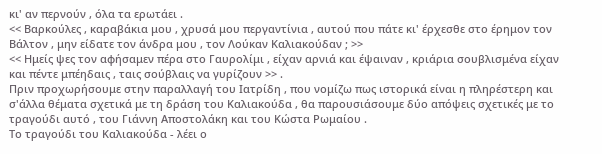κι' αν περνούν , όλα τα ερωτάει .
<< Βαρκούλες , καραβάκια μου , χρυσά μου περγαντίνια , αυτού που πάτε κι' έρχεσθε στο έρημον τον Βάλτον , μην είδατε τον άνδρα μου , τον Λούκαν Καλιακούδαν ; >>
<< Ημείς ψες τον αφήσαμεν πέρα στο Γαυρολίμι , είχαν αρνιά και έψαιναν , κριάρια σουβλισμένα είχαν και πέντε μπέηδαις , ταις σούβλαις να γυρίζουν >> .
Πριν προχωρήσουμε στην παραλλαγή του Ιατρίδη , που νομίζω πως ιστορικά είναι η πληρέστερη και σ'άλλα θέματα σχετικά με τη δράση του Καλιακούδα , θα παρουσιάσουμε δύο απόψεις σχετικές με το τραγούδι αυτό , του Γιάννη Αποστολάκη και του Κώστα Ρωμαίου .
Το τραγούδι του Καλιακούδα - λέει ο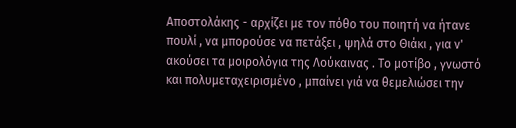Αποστολάκης - αρχίζει με τον πόθο του ποιητή να ήτανε πουλί , να μπορούσε να πετάξει , ψηλά στο Θιάκι , για ν' ακούσει τα μοιρολόγια της Λούκαινας . Το μοτίβο , γνωστό και πολυμεταχειρισμένο , μπαίνει γιά να θεμελιώσει την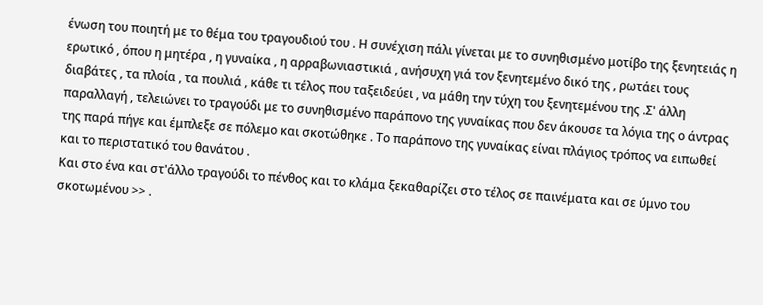ένωση του ποιητή με το θέμα του τραγουδιού του . Η συνέχιση πάλι γίνεται με το συνηθισμένο μοτίβο της ξενητειάς η ερωτικό , όπου η μητέρα , η γυναίκα , η αρραβωνιαστικιά , ανήσυχη γιά τον ξενητεμένο δικό της , ρωτάει τους διαβάτες , τα πλοία , τα πουλιά , κάθε τι τέλος που ταξειδεύει , να μάθη την τύχη του ξενητεμένου της .Σ' άλλη παραλλαγή , τελειώνει το τραγούδι με το συνηθισμένο παράπονο της γυναίκας που δεν άκουσε τα λόγια της ο άντρας της παρά πήγε και έμπλεξε σε πόλεμο και σκοτώθηκε . Το παράπονο της γυναίκας είναι πλάγιος τρόπος να ειπωθεί και το περιστατικό του θανάτου .
Και στο ένα και στ'άλλο τραγούδι το πένθος και το κλάμα ξεκαθαρίζει στο τέλος σε παινέματα και σε ύμνο του σκοτωμένου >> .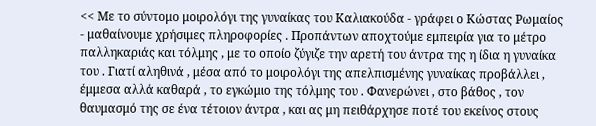<< Με το σύντομο μοιρολόγι της γυναίκας του Καλιακούδα - γράφει ο Κώστας Ρωμαίος - μαθαίνουμε χρήσιμες πληροφορίες . Προπάντων αποχτούμε εμπειρία για το μέτρο παλληκαριάς και τόλμης , με το οποίο ζύγιζε την αρετή του άντρα της η ίδια η γυναίκα του . Γιατί αληθινά , μέσα από το μοιρολόγι της απελπισμένης γυναίκας προβάλλει , έμμεσα αλλά καθαρά , το εγκώμιο της τόλμης του . Φανερώνει , στο βάθος , τον θαυμασμό της σε ένα τέτοιον άντρα , και ας μη πειθάρχησε ποτέ του εκείνος στους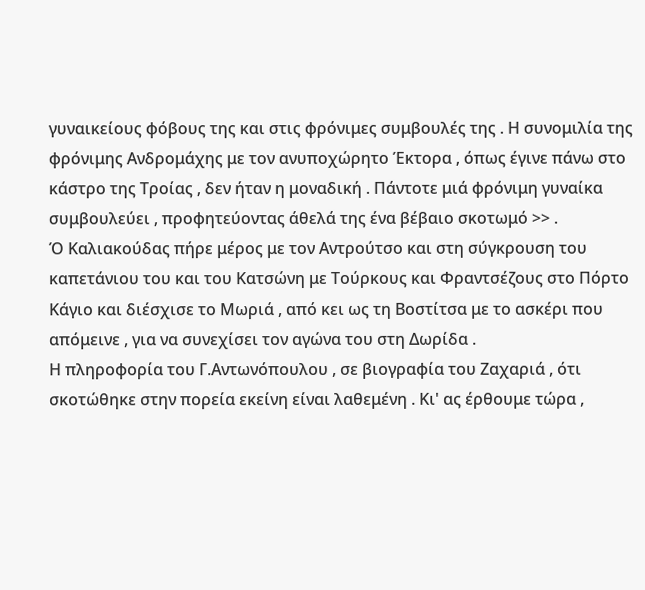γυναικείους φόβους της και στις φρόνιμες συμβουλές της . Η συνομιλία της φρόνιμης Ανδρομάχης με τον ανυποχώρητο Έκτορα , όπως έγινε πάνω στο κάστρο της Τροίας , δεν ήταν η μοναδική . Πάντοτε μιά φρόνιμη γυναίκα συμβουλεύει , προφητεύοντας άθελά της ένα βέβαιο σκοτωμό >> .
Ό Καλιακούδας πήρε μέρος με τον Αντρούτσο και στη σύγκρουση του καπετάνιου του και του Κατσώνη με Τούρκους και Φραντσέζους στο Πόρτο Κάγιο και διέσχισε το Μωριά , από κει ως τη Βοστίτσα με το ασκέρι που απόμεινε , για να συνεχίσει τον αγώνα του στη Δωρίδα .
Η πληροφορία του Γ.Αντωνόπουλου , σε βιογραφία του Ζαχαριά , ότι σκοτώθηκε στην πορεία εκείνη είναι λαθεμένη . Κι' ας έρθουμε τώρα ,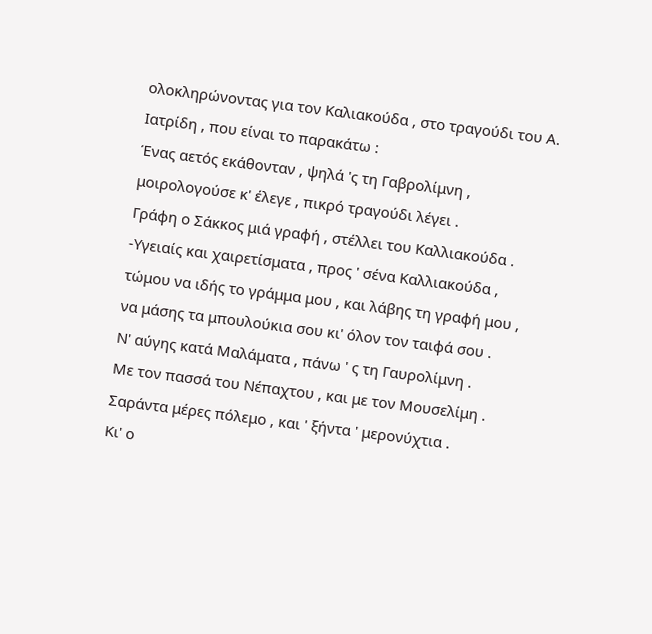ολοκληρώνοντας για τον Καλιακούδα , στο τραγούδι του Α. Ιατρίδη , που είναι το παρακάτω :
Ένας αετός εκάθονταν , ψηλά 'ς τη Γαβρολίμνη ,
μοιρολογούσε κ' έλεγε , πικρό τραγούδι λέγει .
Γράφη ο Σάκκος μιά γραφή , στέλλει του Καλλιακούδα .
-Υγειαίς και χαιρετίσματα , προς ' σένα Καλλιακούδα ,
τώμου να ιδής το γράμμα μου , και λάβης τη γραφή μου ,
να μάσης τα μπουλούκια σου κι' όλον τον ταιφά σου .
Ν' αύγης κατά Μαλάματα , πάνω ' ς τη Γαυρολίμνη .
Με τον πασσά του Νέπαχτου , και με τον Μουσελίμη .
Σαράντα μέρες πόλεμο , και ' ξήντα ' μερονύχτια .
Κι' ο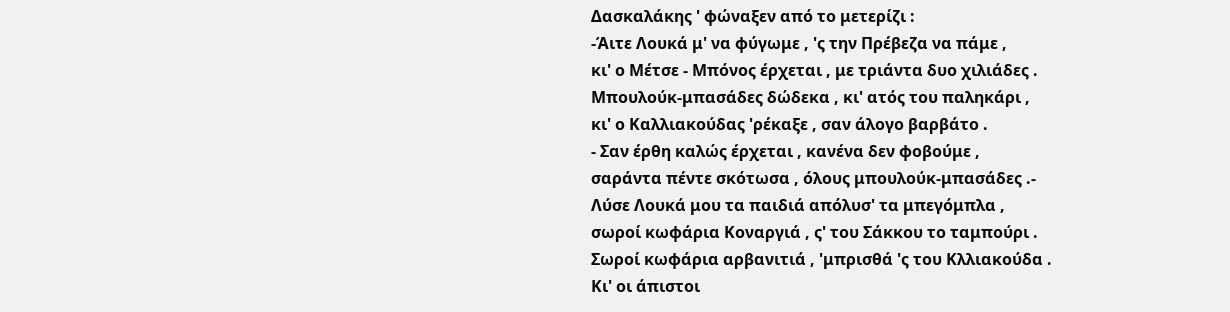Δασκαλάκης ' φώναξεν από το μετερίζι :
-Άιτε Λουκά μ' να φύγωμε , 'ς την Πρέβεζα να πάμε ,
κι' ο Μέτσε - Μπόνος έρχεται , με τριάντα δυο χιλιάδες .
Μπουλούκ-μπασάδες δώδεκα , κι' ατός του παληκάρι ,
κι' ο Καλλιακούδας 'ρέκαξε , σαν άλογο βαρβάτο .
- Σαν έρθη καλώς έρχεται , κανένα δεν φοβούμε ,
σαράντα πέντε σκότωσα , όλους μπουλούκ-μπασάδες .-
Λύσε Λουκά μου τα παιδιά απόλυσ' τα μπεγόμπλα ,
σωροί κωφάρια Κοναργιά , ς' του Σάκκου το ταμπούρι .
Σωροί κωφάρια αρβανιτιά , 'μπρισθά 'ς του Κλλιακούδα .
Κι' οι άπιστοι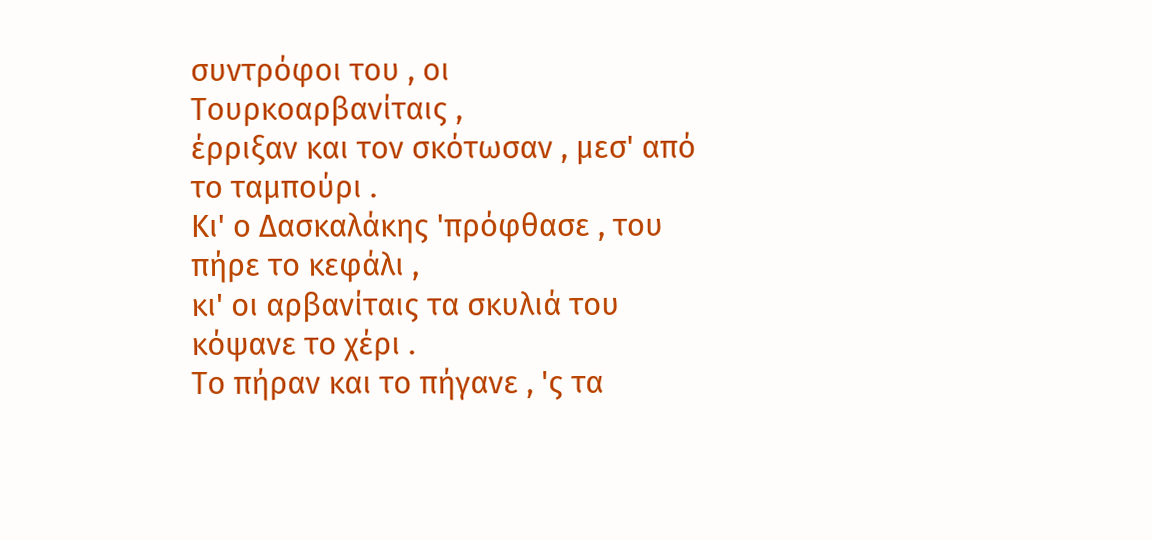συντρόφοι του , οι Τουρκοαρβανίταις ,
έρριξαν και τον σκότωσαν , μεσ' από το ταμπούρι .
Κι' ο Δασκαλάκης 'πρόφθασε , του πήρε το κεφάλι ,
κι' οι αρβανίταις τα σκυλιά του κόψανε το χέρι .
Το πήραν και το πήγανε , 'ς τα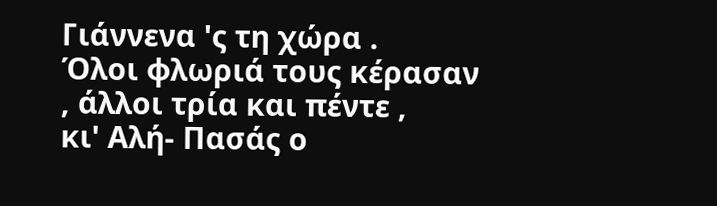Γιάννενα 'ς τη χώρα .
Όλοι φλωριά τους κέρασαν , άλλοι τρία και πέντε ,
κι' Αλή- Πασάς ο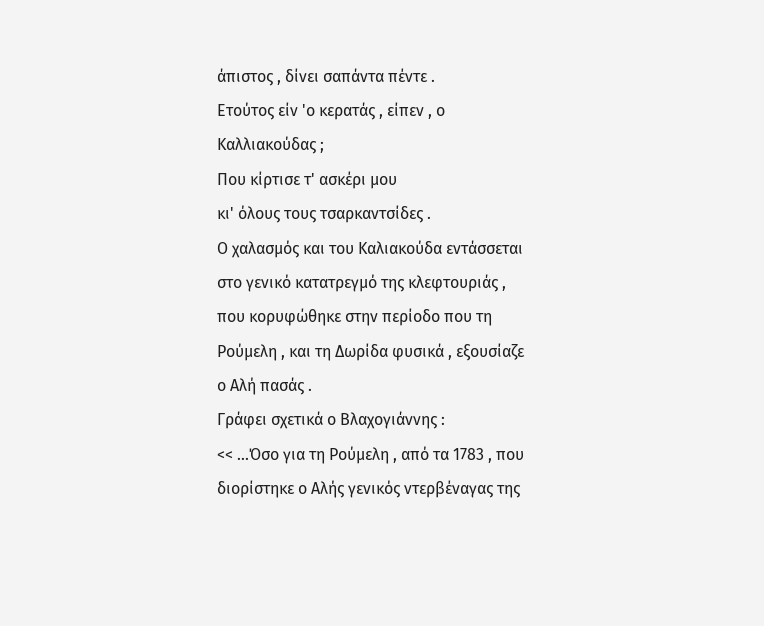άπιστος , δίνει σαπάντα πέντε .
Ετούτος είν 'ο κερατάς , είπεν , ο Καλλιακούδας ;
Που κίρτισε τ' ασκέρι μου
κι' όλους τους τσαρκαντσίδες .
Ο χαλασμός και του Καλιακούδα εντάσσεται στο γενικό κατατρεγμό της κλεφτουριάς , που κορυφώθηκε στην περίοδο που τη Ρούμελη , και τη Δωρίδα φυσικά , εξουσίαζε ο Αλή πασάς .
Γράφει σχετικά ο Βλαχογιάννης :
<< ...Όσο για τη Ρούμελη , από τα 1783 , που διορίστηκε ο Αλής γενικός ντερβέναγας της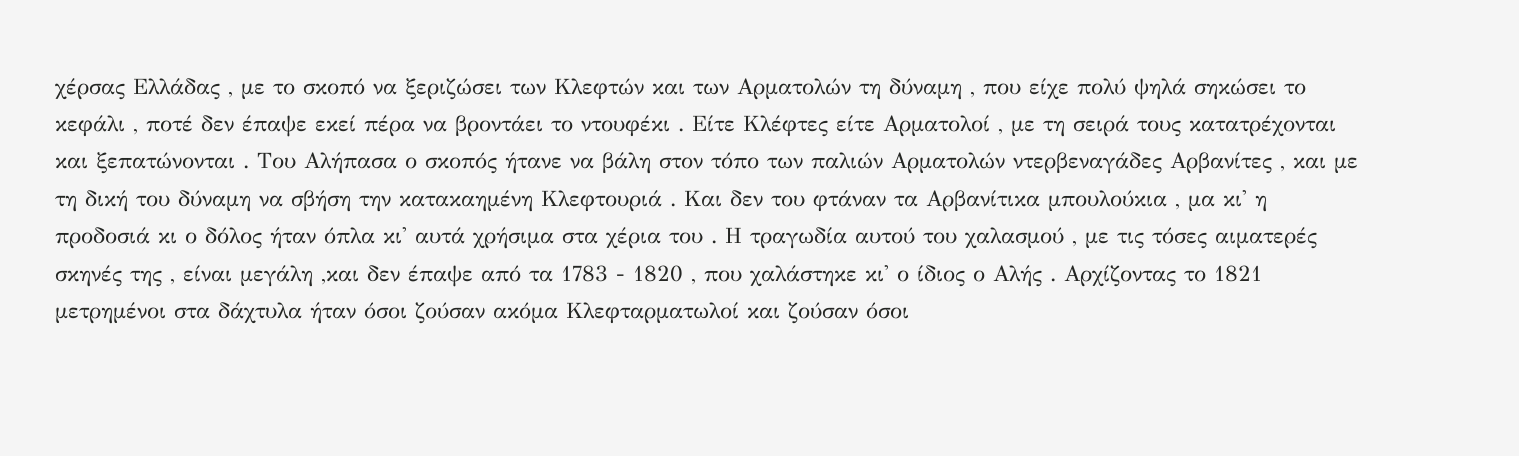χέρσας Ελλάδας , με το σκοπό να ξεριζώσει των Κλεφτών και των Αρματολών τη δύναμη , που είχε πολύ ψηλά σηκώσει το κεφάλι , ποτέ δεν έπαψε εκεί πέρα να βροντάει το ντουφέκι . Είτε Κλέφτες είτε Αρματολοί , με τη σειρά τους κατατρέχονται και ξεπατώνονται . Του Αλήπασα ο σκοπός ήτανε να βάλη στον τόπο των παλιών Αρματολών ντερβεναγάδες Αρβανίτες , και με τη δική του δύναμη να σβήση την κατακαημένη Κλεφτουριά . Και δεν του φτάναν τα Αρβανίτικα μπουλούκια , μα κι' η προδοσιά κι ο δόλος ήταν όπλα κι' αυτά χρήσιμα στα χέρια του . Η τραγωδία αυτού του χαλασμού , με τις τόσες αιματερές σκηνές της , είναι μεγάλη ,και δεν έπαψε από τα 1783 - 1820 , που χαλάστηκε κι' ο ίδιος ο Αλής . Αρχίζοντας το 1821 μετρημένοι στα δάχτυλα ήταν όσοι ζούσαν ακόμα Κλεφταρματωλοί και ζούσαν όσοι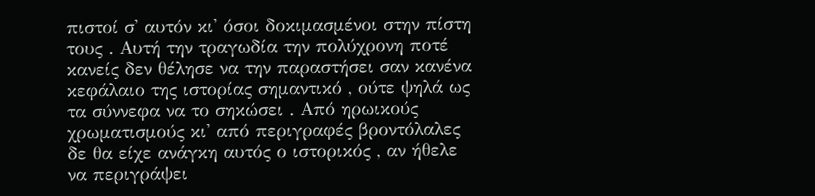πιστοί σ' αυτόν κι' όσοι δοκιμασμένοι στην πίστη τους . Αυτή την τραγωδία την πολύχρονη ποτέ κανείς δεν θέλησε να την παραστήσει σαν κανένα κεφάλαιο της ιστορίας σημαντικό , ούτε ψηλά ως τα σύννεφα να το σηκώσει . Από ηρωικούς χρωματισμούς κι' από περιγραφές βροντόλαλες δε θα είχε ανάγκη αυτός ο ιστορικός , αν ήθελε να περιγράψει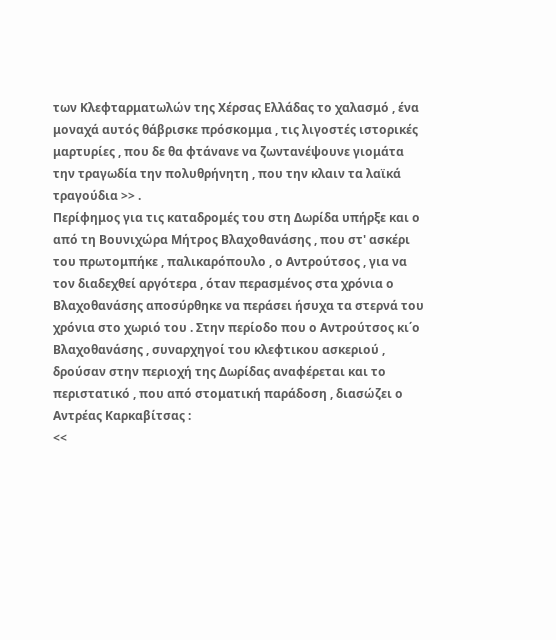των Κλεφταρματωλών της Χέρσας Ελλάδας το χαλασμό , ένα μοναχά αυτός θάβρισκε πρόσκομμα , τις λιγοστές ιστορικές μαρτυρίες , που δε θα φτάνανε να ζωντανέψουνε γιομάτα την τραγωδία την πολυθρήνητη , που την κλαιν τα λαϊκά τραγούδια >> .
Περίφημος για τις καταδρομές του στη Δωρίδα υπήρξε και ο από τη Βουνιχώρα Μήτρος Βλαχοθανάσης , που στ' ασκέρι του πρωτομπήκε , παλικαρόπουλο , ο Αντρούτσος , για να τον διαδεχθεί αργότερα , όταν περασμένος στα χρόνια ο Βλαχοθανάσης αποσύρθηκε να περάσει ήσυχα τα στερνά του χρόνια στο χωριό του . Στην περίοδο που ο Αντρούτσος κι΄ο Βλαχοθανάσης , συναρχηγοί του κλεφτικου ασκεριού , δρούσαν στην περιοχή της Δωρίδας αναφέρεται και το περιστατικό , που από στοματική παράδοση , διασώζει ο Αντρέας Καρκαβίτσας :
<<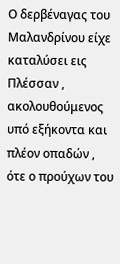Ο δερβέναγας του Μαλανδρίνου είχε καταλύσει εις Πλέσσαν , ακολουθούμενος υπό εξήκοντα και πλέον οπαδών , ότε ο προύχων του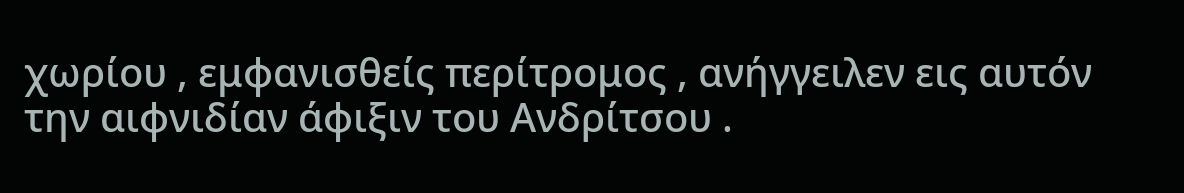χωρίου , εμφανισθείς περίτρομος , ανήγγειλεν εις αυτόν την αιφνιδίαν άφιξιν του Ανδρίτσου .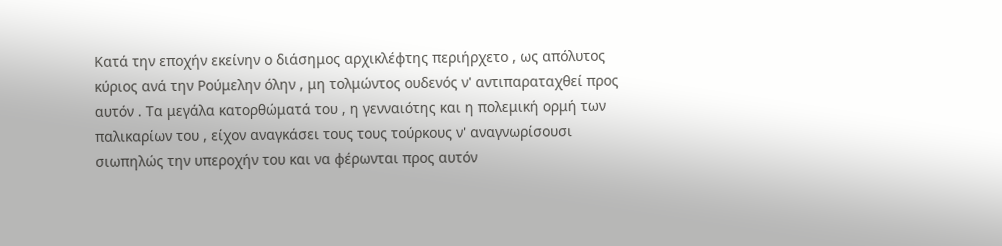Κατά την εποχήν εκείνην ο διάσημος αρχικλέφτης περιήρχετο , ως απόλυτος κύριος ανά την Ρούμελην όλην , μη τολμώντος ουδενός ν' αντιπαραταχθεί προς αυτόν . Τα μεγάλα κατορθώματά του , η γενναιότης και η πολεμική ορμή των παλικαρίων του , είχον αναγκάσει τους τους τούρκους ν' αναγνωρίσουσι σιωπηλώς την υπεροχήν του και να φέρωνται προς αυτόν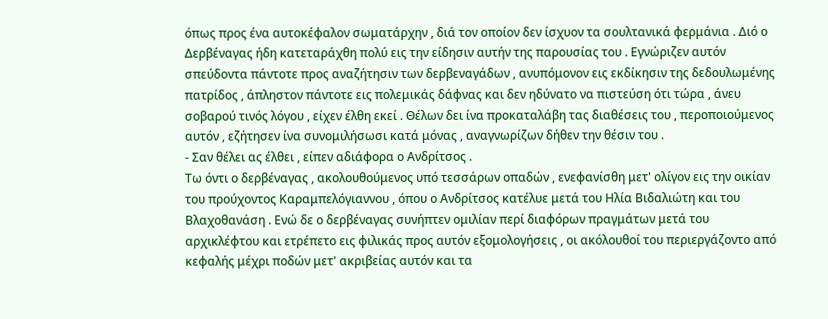όπως προς ένα αυτοκέφαλον σωματάρχην , διά τον οποίον δεν ίσχυον τα σουλτανικά φερμάνια . Διό ο Δερβέναγας ήδη κατεταράχθη πολύ εις την είδησιν αυτήν της παρουσίας του . Εγνώριζεν αυτόν σπεύδοντα πάντοτε προς αναζήτησιν των δερβεναγάδων , ανυπόμονον εις εκδίκησιν της δεδουλωμένης πατρίδος , άπληστον πάντοτε εις πολεμικάς δάφνας και δεν ηδύνατο να πιστεύση ότι τώρα , άνευ σοβαρού τινός λόγου , είχεν έλθη εκεί . Θέλων δει ίνα προκαταλάβη τας διαθέσεις του , περοποιούμενος αυτόν , εζήτησεν ίνα συνομιλήσωσι κατά μόνας , αναγνωρίζων δήθεν την θέσιν του .
- Σαν θέλει ας έλθει , είπεν αδιάφορα ο Ανδρίτσος .
Τω όντι ο δερβέναγας , ακολουθούμενος υπό τεσσάρων οπαδών , ενεφανίσθη μετ' ολίγον εις την οικίαν του προύχοντος Καραμπελόγιαννου , όπου ο Ανδρίτσος κατέλυε μετά του Ηλία Βιδαλιώτη και του Βλαχοθανάση . Ενώ δε ο δερβέναγας συνήπτεν ομιλίαν περί διαφόρων πραγμάτων μετά του αρχικλέφτου και ετρέπετο εις φιλικάς προς αυτόν εξομολογήσεις , οι ακόλουθοί του περιεργάζοντο από κεφαλής μέχρι ποδών μετ' ακριβείας αυτόν και τα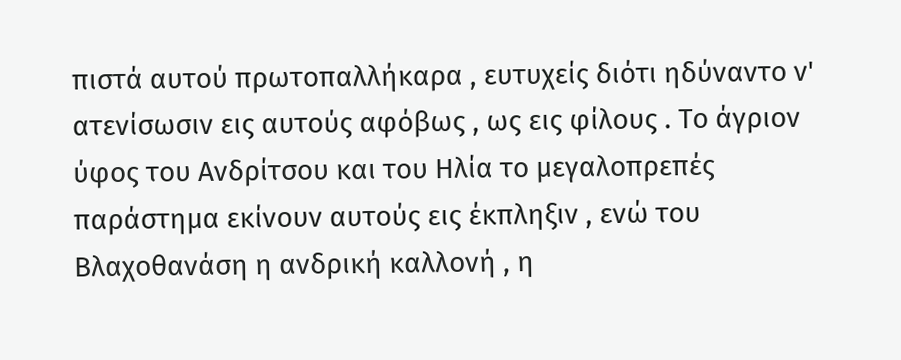πιστά αυτού πρωτοπαλλήκαρα , ευτυχείς διότι ηδύναντο ν' ατενίσωσιν εις αυτούς αφόβως , ως εις φίλους . Το άγριον ύφος του Ανδρίτσου και του Ηλία το μεγαλοπρεπές παράστημα εκίνουν αυτούς εις έκπληξιν , ενώ του Βλαχοθανάση η ανδρική καλλονή , η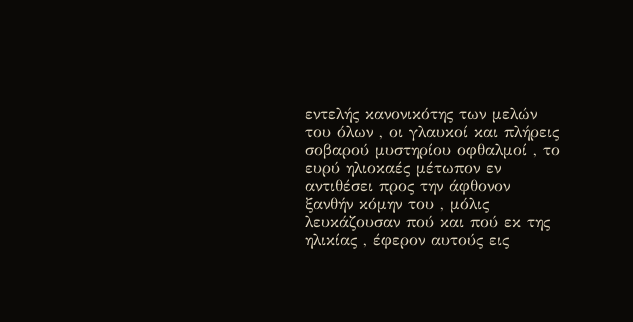εντελής κανονικότης των μελών του όλων , οι γλαυκοί και πλήρεις σοβαρού μυστηρίου οφθαλμοί , το ευρύ ηλιοκαές μέτωπον εν αντιθέσει προς την άφθονον ξανθήν κόμην του , μόλις λευκάζουσαν πού και πού εκ της ηλικίας , έφερον αυτούς εις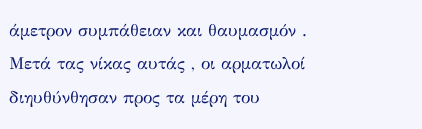άμετρον συμπάθειαν και θαυμασμόν .
Μετά τας νίκας αυτάς , οι αρματωλοί διηυθύνθησαν προς τα μέρη του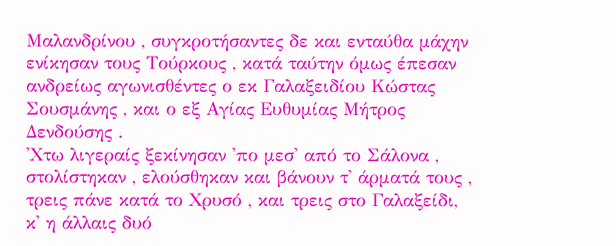Μαλανδρίνου , συγκροτήσαντες δε και ενταύθα μάχην ενίκησαν τους Τούρκους , κατά ταύτην όμως έπεσαν ανδρείως αγωνισθέντες ο εκ Γαλαξειδίου Κώστας Σουσμάνης , και ο εξ Αγίας Ευθυμίας Μήτρος Δενδούσης .
'Χτω λιγεραίς ξεκίνησαν 'πο μεσ' από το Σάλονα ,
στολίστηκαν , ελούσθηκαν και βάνουν τ' άρματά τους ,
τρεις πάνε κατά το Χρυσό , και τρεις στο Γαλαξείδι,
κ' η άλλαις δυό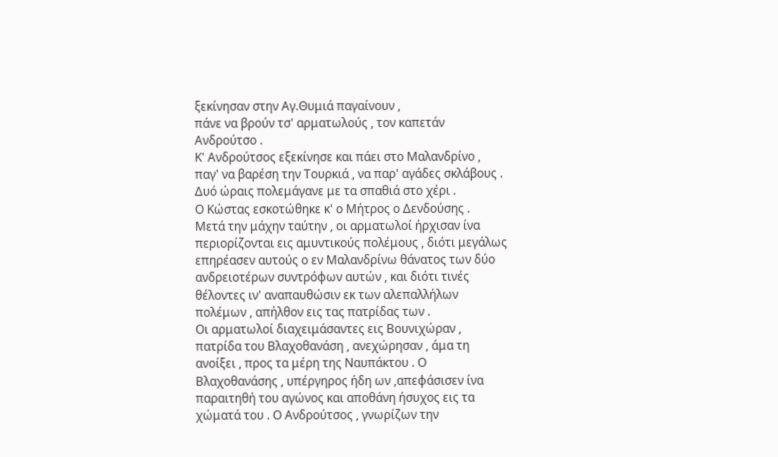ξεκίνησαν στην Αγ.Θυμιά παγαίνουν ,
πάνε να βρούν τσ' αρματωλούς , τον καπετάν Ανδρούτσο .
Κ' Ανδρούτσος εξεκίνησε και πάει στο Μαλανδρίνο ,
παγ' να βαρέση την Τουρκιά , να παρ' αγάδες σκλάβους .
Δυό ώραις πολεμάγανε με τα σπαθιά στο χέρι .
Ο Κώστας εσκοτώθηκε κ' ο Μήτρος ο Δενδούσης .
Μετά την μάχην ταύτην , οι αρματωλοί ήρχισαν ίνα περιορίζονται εις αμυντικούς πολέμους , διότι μεγάλως επηρέασεν αυτούς ο εν Μαλανδρίνω θάνατος των δύο ανδρειοτέρων συντρόφων αυτών , και διότι τινές θέλοντες ιν' αναπαυθώσιν εκ των αλεπαλλήλων πολέμων , απήλθον εις τας πατρίδας των .
Οι αρματωλοί διαχειμάσαντες εις Βουνιχώραν , πατρίδα του Βλαχοθανάση , ανεχώρησαν , άμα τη ανοίξει , προς τα μέρη της Ναυπάκτου . Ο Βλαχοθανάσης , υπέργηρος ήδη ων ,απεφάσισεν ίνα παραιτηθή του αγώνος και αποθάνη ήσυχος εις τα χώματά του . Ο Ανδρούτσος , γνωρίζων την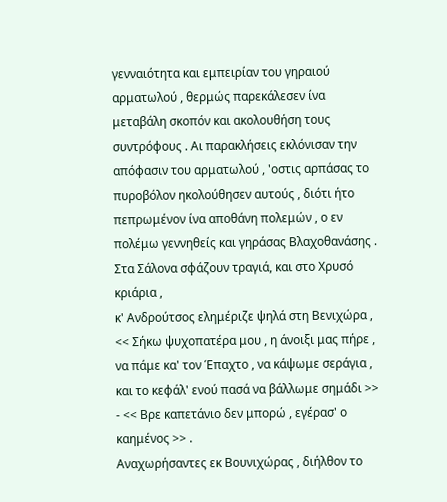γενναιότητα και εμπειρίαν του γηραιού αρματωλού , θερμώς παρεκάλεσεν ίνα μεταβάλη σκοπόν και ακολουθήση τους συντρόφους . Αι παρακλήσεις εκλόνισαν την απόφασιν του αρματωλού , 'οστις αρπάσας το πυροβόλον ηκολούθησεν αυτούς , διότι ήτο πεπρωμένον ίνα αποθάνη πολεμών , ο εν πολέμω γεννηθείς και γηράσας Βλαχοθανάσης .
Στα Σάλονα σφάζουν τραγιά, και στο Χρυσό κριάρια ,
κ' Ανδρούτσος ελημέριζε ψηλά στη Βενιχώρα ,
<< Σήκω ψυχοπατέρα μου , η άνοιξι μας πήρε , να πάμε κα' τον Έπαχτο , να κάψωμε σεράγια , και το κεφάλ' ενού πασά να βάλλωμε σημάδι >>
- << Βρε καπετάνιο δεν μπορώ , εγέρασ' ο καημένος >> .
Αναχωρήσαντες εκ Βουνιχώρας , διήλθον το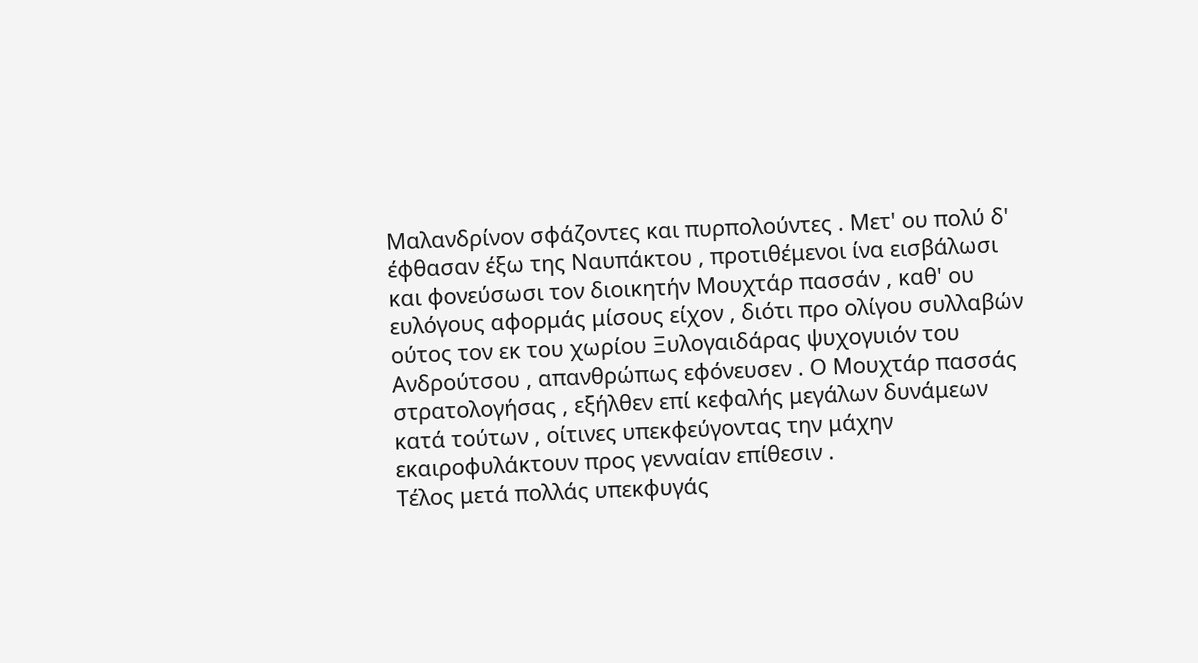Μαλανδρίνον σφάζοντες και πυρπολούντες . Μετ' ου πολύ δ' έφθασαν έξω της Ναυπάκτου , προτιθέμενοι ίνα εισβάλωσι και φονεύσωσι τον διοικητήν Μουχτάρ πασσάν , καθ' ου ευλόγους αφορμάς μίσους είχον , διότι προ ολίγου συλλαβών ούτος τον εκ του χωρίου Ξυλογαιδάρας ψυχογυιόν του Ανδρούτσου , απανθρώπως εφόνευσεν . Ο Μουχτάρ πασσάς στρατολογήσας , εξήλθεν επί κεφαλής μεγάλων δυνάμεων κατά τούτων , οίτινες υπεκφεύγοντας την μάχην εκαιροφυλάκτουν προς γενναίαν επίθεσιν .
Τέλος μετά πολλάς υπεκφυγάς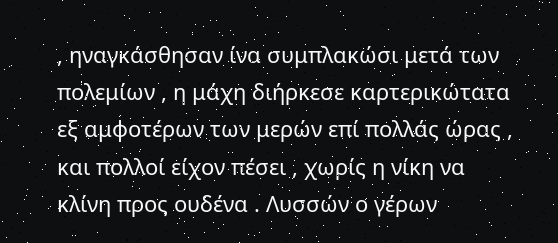, ηναγκάσθησαν ίνα συμπλακώσι μετά των πολεμίων , η μάχη διήρκεσε καρτερικώτατα εξ αμφοτέρων των μερών επί πολλάς ώρας , και πολλοί είχον πέσει , χωρίς η νίκη να κλίνη προς ουδένα . Λυσσών ο γέρων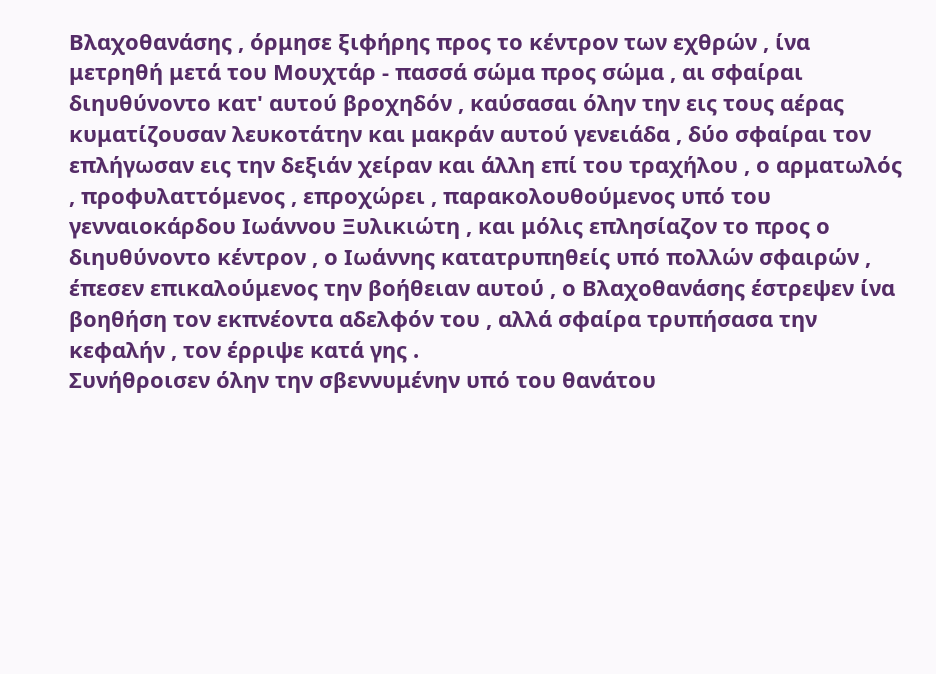Βλαχοθανάσης , όρμησε ξιφήρης προς το κέντρον των εχθρών , ίνα μετρηθή μετά του Μουχτάρ - πασσά σώμα προς σώμα , αι σφαίραι διηυθύνοντο κατ' αυτού βροχηδόν , καύσασαι όλην την εις τους αέρας κυματίζουσαν λευκοτάτην και μακράν αυτού γενειάδα , δύο σφαίραι τον επλήγωσαν εις την δεξιάν χείραν και άλλη επί του τραχήλου , ο αρματωλός , προφυλαττόμενος , επροχώρει , παρακολουθούμενος υπό του γενναιοκάρδου Ιωάννου Ξυλικιώτη , και μόλις επλησίαζον το προς ο διηυθύνοντο κέντρον , ο Ιωάννης κατατρυπηθείς υπό πολλών σφαιρών , έπεσεν επικαλούμενος την βοήθειαν αυτού , ο Βλαχοθανάσης έστρεψεν ίνα βοηθήση τον εκπνέοντα αδελφόν του , αλλά σφαίρα τρυπήσασα την κεφαλήν , τον έρριψε κατά γης .
Συνήθροισεν όλην την σβεννυμένην υπό του θανάτου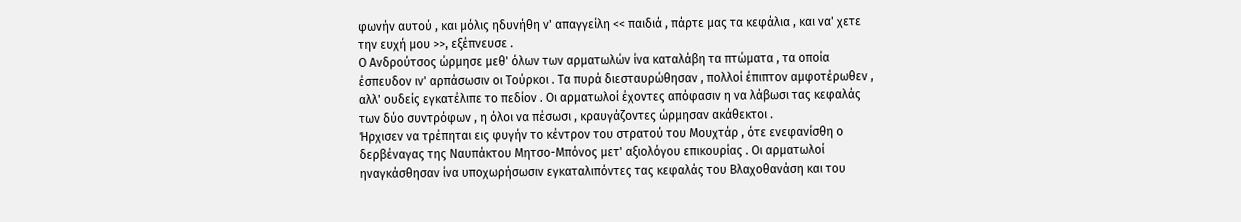φωνήν αυτού , και μόλις ηδυνήθη ν' απαγγείλη << παιδιά , πάρτε μας τα κεφάλια , και να' χετε την ευχή μου >>, εξέπνευσε .
Ο Ανδρούτσος ώρμησε μεθ' όλων των αρματωλών ίνα καταλάβη τα πτώματα , τα οποία έσπευδον ιν' αρπάσωσιν οι Τούρκοι . Τα πυρά διεσταυρώθησαν , πολλοί έπιπτον αμφοτέρωθεν , αλλ' ουδείς εγκατέλιπε το πεδίον . Οι αρματωλοί έχοντες απόφασιν η να λάβωσι τας κεφαλάς των δύο συντρόφων , η όλοι να πέσωσι , κραυγάζοντες ώρμησαν ακάθεκτοι .
Ήρχισεν να τρέπηται εις φυγήν το κέντρον του στρατού του Μουχτάρ , ότε ενεφανίσθη ο δερβέναγας της Ναυπάκτου Μητσο-Μπόνος μετ' αξιολόγου επικουρίας . Οι αρματωλοί ηναγκάσθησαν ίνα υποχωρήσωσιν εγκαταλιπόντες τας κεφαλάς του Βλαχοθανάση και του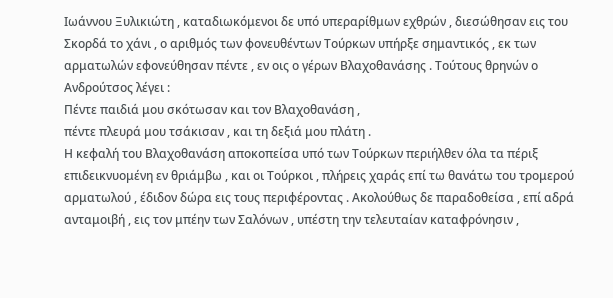Ιωάννου Ξυλικιώτη , καταδιωκόμενοι δε υπό υπεραρίθμων εχθρών , διεσώθησαν εις του Σκορδά το χάνι , ο αριθμός των φονευθέντων Τούρκων υπήρξε σημαντικός , εκ των αρματωλών εφονεύθησαν πέντε , εν οις ο γέρων Βλαχοθανάσης . Τούτους θρηνών ο Ανδρούτσος λέγει :
Πέντε παιδιά μου σκότωσαν και τον Βλαχοθανάση ,
πέντε πλευρά μου τσάκισαν , και τη δεξιά μου πλάτη .
Η κεφαλή του Βλαχοθανάση αποκοπείσα υπό των Τούρκων περιήλθεν όλα τα πέριξ επιδεικνυομένη εν θριάμβω , και οι Τούρκοι , πλήρεις χαράς επί τω θανάτω του τρομερού αρματωλού , έδιδον δώρα εις τους περιφέροντας . Ακολούθως δε παραδοθείσα , επί αδρά ανταμοιβή , εις τον μπέην των Σαλόνων , υπέστη την τελευταίαν καταφρόνησιν ,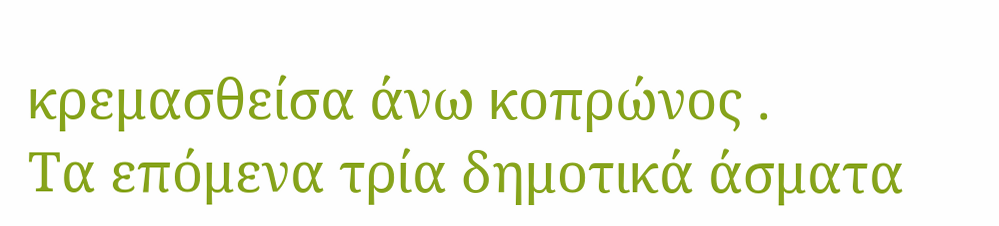κρεμασθείσα άνω κοπρώνος .
Τα επόμενα τρία δημοτικά άσματα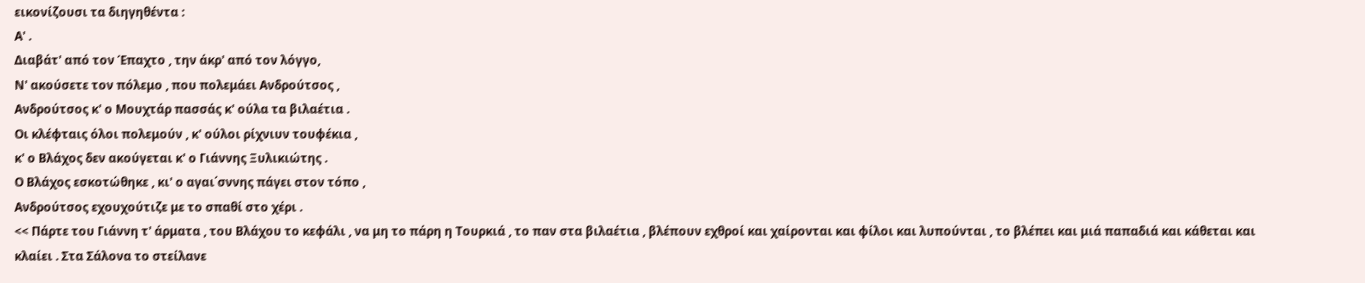εικονίζουσι τα διηγηθέντα :
Α' .
Διαβάτ' από τον Έπαχτο , την άκρ' από τον λόγγο,
Ν' ακούσετε τον πόλεμο , που πολεμάει Ανδρούτσος ,
Ανδρούτσος κ' ο Μουχτάρ πασσάς κ' ούλα τα βιλαέτια .
Οι κλέφταις όλοι πολεμούν , κ' ούλοι ρίχνιυν τουφέκια ,
κ' ο Βλάχος δεν ακούγεται κ' ο Γιάννης Ξυλικιώτης .
Ο Βλάχος εσκοτώθηκε , κι' ο αγαι΄σννης πάγει στον τόπο ,
Ανδρούτσος εχουχούτιζε με το σπαθί στο χέρι .
<< Πάρτε του Γιάννη τ' άρματα , του Βλάχου το κεφάλι , να μη το πάρη η Τουρκιά , το παν στα βιλαέτια , βλέπουν εχθροί και χαίρονται και φίλοι και λυπούνται , το βλέπει και μιά παπαδιά και κάθεται και κλαίει . Στα Σάλονα το στείλανε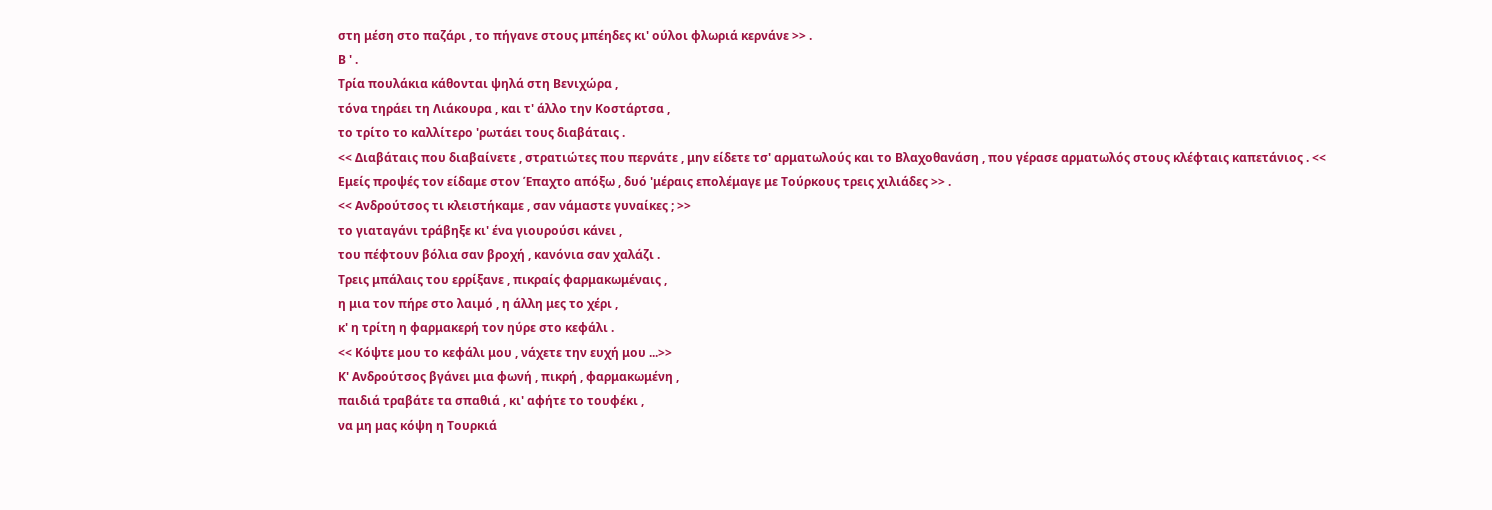στη μέση στο παζάρι , το πήγανε στους μπέηδες κι' ούλοι φλωριά κερνάνε >> .
Β ' .
Τρία πουλάκια κάθονται ψηλά στη Βενιχώρα ,
τόνα τηράει τη Λιάκουρα , και τ' άλλο την Κοστάρτσα ,
το τρίτο το καλλίτερο 'ρωτάει τους διαβάταις .
<< Διαβάταις που διαβαίνετε , στρατιώτες που περνάτε , μην είδετε τσ' αρματωλούς και το Βλαχοθανάση , που γέρασε αρματωλός στους κλέφταις καπετάνιος . << Εμείς προψές τον είδαμε στον Έπαχτο απόξω , δυό 'μέραις επολέμαγε με Τούρκους τρεις χιλιάδες >> .
<< Ανδρούτσος τι κλειστήκαμε , σαν νάμαστε γυναίκες ; >>
το γιαταγάνι τράβηξε κι' ένα γιουρούσι κάνει ,
του πέφτουν βόλια σαν βροχή , κανόνια σαν χαλάζι .
Τρεις μπάλαις του ερρίξανε , πικραίς φαρμακωμέναις ,
η μια τον πήρε στο λαιμό , η άλλη μες το χέρι ,
κ' η τρίτη η φαρμακερή τον ηύρε στο κεφάλι .
<< Κόψτε μου το κεφάλι μου , νάχετε την ευχή μου ...>>
Κ' Ανδρούτσος βγάνει μια φωνή , πικρή , φαρμακωμένη ,
παιδιά τραβάτε τα σπαθιά , κι' αφήτε το τουφέκι ,
να μη μας κόψη η Τουρκιά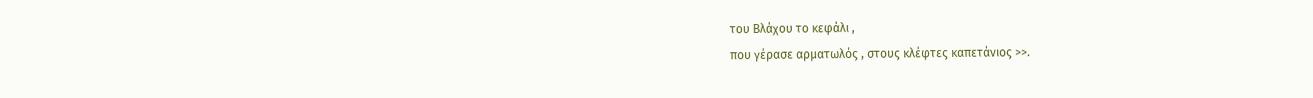του Βλάχου το κεφάλι ,
που γέρασε αρματωλός , στους κλέφτες καπετάνιος >>.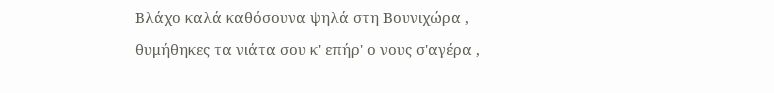Βλάχο καλά καθόσουνα ψηλά στη Βουνιχώρα ,
θυμήθηκες τα νιάτα σου κ' επήρ' ο νους σ'αγέρα ,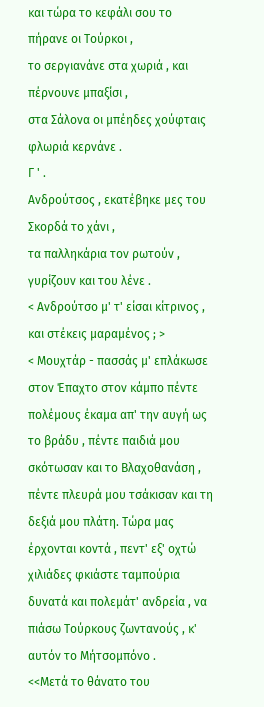και τώρα το κεφάλι σου το πήρανε οι Τούρκοι ,
το σεργιανάνε στα χωριά , και πέρνουνε μπαξίσι ,
στα Σάλονα οι μπέηδες χούφταις φλωριά κερνάνε .
Γ ' .
Ανδρούτσος , εκατέβηκε μες του Σκορδά το χάνι ,
τα παλληκάρια τον ρωτούν , γυρίζουν και του λένε .
< Ανδρούτσο μ' τ' είσαι κίτρινος , και στέκεις μαραμένος ; >
< Μουχτάρ - πασσάς μ' επλάκωσε στον Έπαχτο στον κάμπο πέντε πολέμους έκαμα απ' την αυγή ως το βράδυ , πέντε παιδιά μου σκότωσαν και το Βλαχοθανάση , πέντε πλευρά μου τσάκισαν και τη δεξιά μου πλάτη. Τώρα μας έρχονται κοντά , πεντ' εξ' οχτώ χιλιάδες φκιάστε ταμπούρια δυνατά και πολεμάτ' ανδρεία , να πιάσω Τούρκους ζωντανούς , κ' αυτόν το Μήτσομπόνο .
<<Μετά το θάνατο του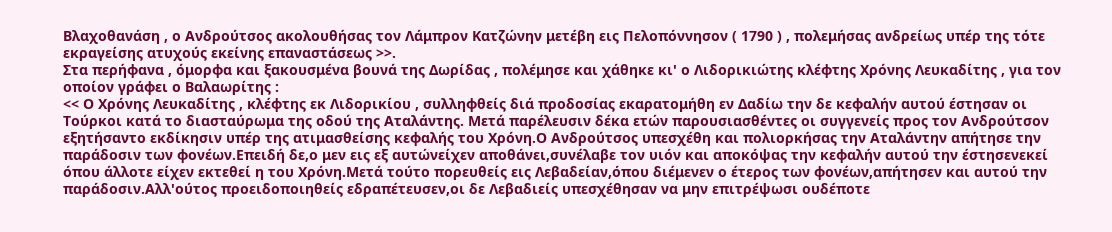Βλαχοθανάση , ο Ανδρούτσος ακολουθήσας τον Λάμπρον Κατζώνην μετέβη εις Πελοπόννησον ( 1790 ) , πολεμήσας ανδρείως υπέρ της τότε εκραγείσης ατυχούς εκείνης επαναστάσεως >>.
Στα περήφανα , όμορφα και ξακουσμένα βουνά της Δωρίδας , πολέμησε και χάθηκε κι' ο Λιδορικιώτης κλέφτης Χρόνης Λευκαδίτης , για τον οποίον γράφει ο Βαλαωρίτης :
<< Ο Χρόνης Λευκαδίτης , κλέφτης εκ Λιδορικίου , συλληφθείς διά προδοσίας εκαρατομήθη εν Δαδίω την δε κεφαλήν αυτού έστησαν οι Τούρκοι κατά το διασταύρωμα της οδού της Αταλάντης. Μετά παρέλευσιν δέκα ετών παρουσιασθέντες οι συγγενείς προς τον Ανδρούτσον εξητήσαντο εκδίκησιν υπέρ της ατιμασθείσης κεφαλής του Χρόνη.Ο Ανδρούτσος υπεσχέθη και πολιορκήσας την Αταλάντην απήτησε την παράδοσιν των φονέων.Επειδή δε,ο μεν εις εξ αυτώνείχεν αποθάνει,συνέλαβε τον υιόν και αποκόψας την κεφαλήν αυτού την έστησενεκεί όπου άλλοτε είχεν εκτεθεί η του Χρόνη.Μετά τούτο πορευθείς εις Λεβαδείαν,όπου διέμενεν ο έτερος των φονέων,απήτησεν και αυτού την παράδοσιν.Αλλ'ούτος προειδοποιηθείς εδραπέτευσεν,οι δε Λεβαδιείς υπεσχέθησαν να μην επιτρέψωσι ουδέποτε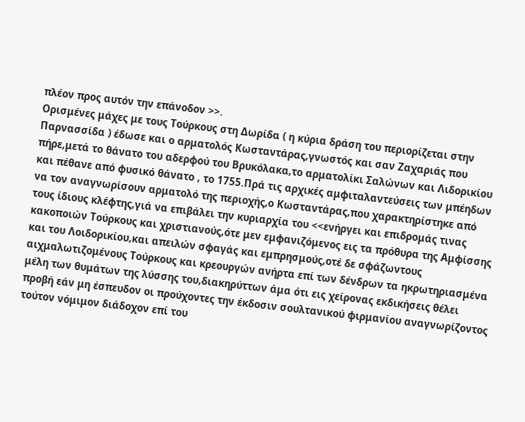πλέον προς αυτόν την επάνοδον >>.
Ορισμένες μάχες με τους Τούρκους στη Δωρίδα ( η κύρια δράση του περιορίζεται στην Παρνασσίδα ) έδωσε και ο αρματολός Κωσταντάρας,γνωστός και σαν Ζαχαριάς που πήρε,μετά το θάνατο του αδερφού του Βρυκόλακα,το αρματολίκι Σαλώνων και Λιδορικίου και πέθανε από φυσικό θάνατο , το 1755.Πρά τις αρχικές αμφιταλαντεύσεις των μπέηδων να τον αναγνωρίσουν αρματολό της περιοχής,ο Κωσταντάρας,που χαρακτηρίστηκε από τους ίδιους κλέφτης,γιά να επιβάλει την κυριαρχία του <<ενήργει και επιδρομάς τινας κακοποιών Τούρκους και χριστιανούς,ότε μεν εμφανιζόμενος εις τα πρόθυρα της Αμφίσσης και του Λοιδορικίου,και απειλών σφαγάς και εμπρησμούς,οτέ δε σφάζωντους αιχμαλωτιζομένους Τούρκους και κρεουργών ανήρτα επί των δένδρων τα ηκρωτηριασμένα μέλη των θυμάτων της λύσσης του,διακηρύττων άμα ότι εις χείρονας εκδικήσεις θέλει προβή εάν μη έσπευδον οι προύχοντες την έκδοσιν σουλτανικού φιρμανίου αναγνωρίζοντος τούτον νόμιμον διάδοχον επί του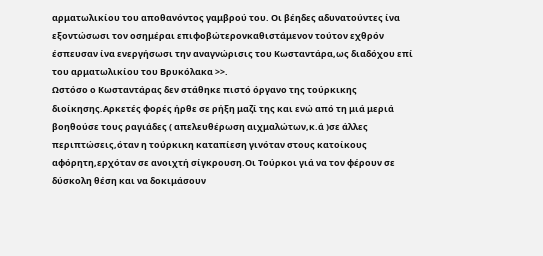αρματωλικίου του αποθανόντος γαμβρού του. Οι βέηδες αδυνατούντες ίνα εξοντώσωσι τον οσημέραι επιφοβώτερονκαθιστάμενον τούτον εχθρόν έσπευσαν ίνα ενεργήσωσι την αναγνώρισις του Κωσταντάρα,ως διαδόχου επί του αρματωλικίου του Βρυκόλακα >>.
Ωστόσο ο Κωσταντάρας δεν στάθηκε πιστό όργανο της τούρκικης διοίκησης.Αρκετές φορές ήρθε σε ρήξη μαζί της και ενώ από τη μιά μεριά βοηθούσε τους ραγιάδες ( απελευθέρωση αιχμαλώτων,κ.ά )σε άλλες περιπτώσεις,όταν η τούρκικη καταπίεση γινόταν στους κατοίκους αφόρητη,ερχόταν σε ανοιχτή σίγκρουση.Οι Τούρκοι γιά να τον φέρουν σε δύσκολη θέση και να δοκιμάσουν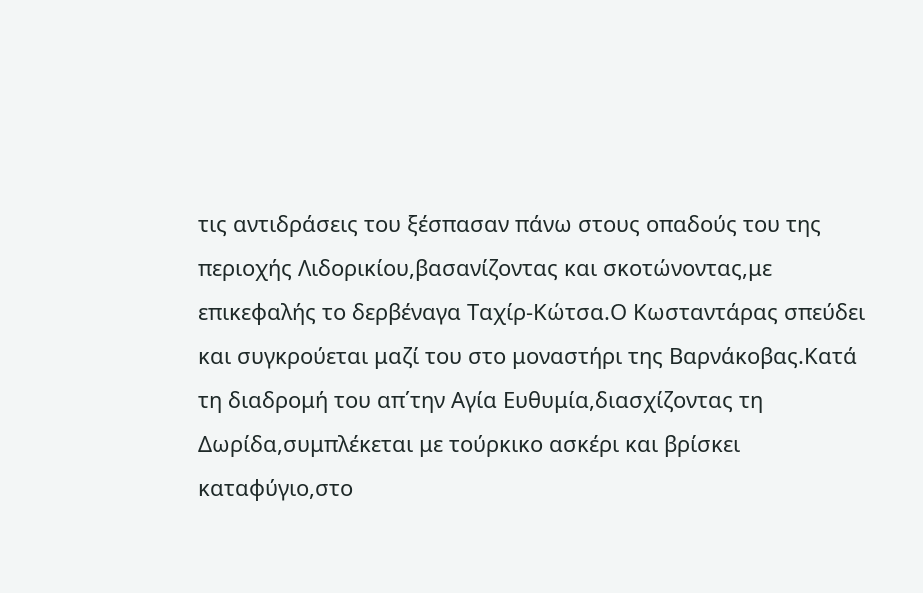τις αντιδράσεις του ξέσπασαν πάνω στους οπαδούς του της περιοχής Λιδορικίου,βασανίζοντας και σκοτώνοντας,με επικεφαλής το δερβέναγα Ταχίρ-Κώτσα.Ο Κωσταντάρας σπεύδει και συγκρούεται μαζί του στο μοναστήρι της Βαρνάκοβας.Κατά τη διαδρομή του απ΄την Αγία Ευθυμία,διασχίζοντας τη Δωρίδα,συμπλέκεται με τούρκικο ασκέρι και βρίσκει καταφύγιο,στο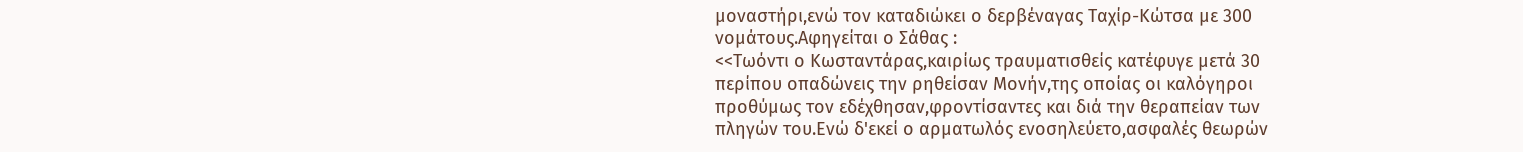μοναστήρι,ενώ τον καταδιώκει ο δερβέναγας Ταχίρ-Κώτσα με 300 νομάτους.Αφηγείται ο Σάθας :
<<Τωόντι ο Κωσταντάρας,καιρίως τραυματισθείς κατέφυγε μετά 30 περίπου οπαδώνεις την ρηθείσαν Μονήν,της οποίας οι καλόγηροι προθύμως τον εδέχθησαν,φροντίσαντες και διά την θεραπείαν των πληγών του.Ενώ δ'εκεί ο αρματωλός ενοσηλεύετο,ασφαλές θεωρών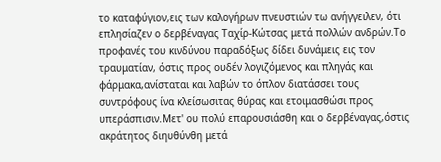το καταφύγιον,εις των καλογήρων πνευστιών τω ανήγγειλεν, ότι επλησίαζεν ο δερβέναγας Ταχίρ-Κώτσας μετά πολλών ανδρών.Το προφανές του κινδύνου παραδόξως δίδει δυνάμεις εις τον τραυματίαν, όστις προς ουδέν λογιζόμενος και πληγάς και φάρμακα,ανίσταται και λαβών το όπλον διατάσσει τους συντρόφους ίνα κλείσωσιτας θύρας και ετοιμασθώσι προς υπεράσπισιν.Μετ' ου πολύ επαρουσιάσθη και ο δερβέναγας,όστις ακράτητος διηυθύνθη μετά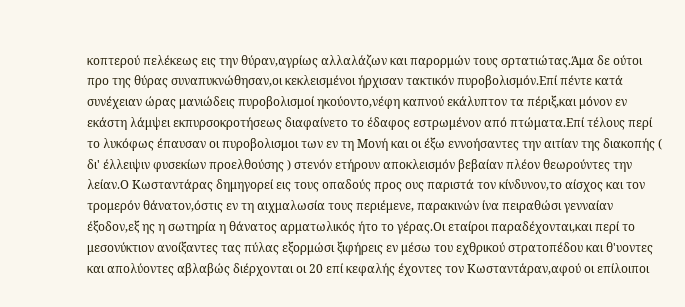κοπτερού πελέκεως εις την θύραν,αγρίως αλλαλάζων και παρορμών τους σρτατιώτας.Άμα δε ούτοι προ της θύρας συναπυκνώθησαν,οι κεκλεισμένοι ήρχισαν τακτικόν πυροβολισμόν.Επί πέντε κατά συνέχειαν ώρας μανιώδεις πυροβολισμοί ηκούοντο,νέφη καπνού εκάλυπτον τα πέριξ,και μόνον εν εκάστη λάμψει εκπυρσοκροτήσεως διαφαίνετο το έδαφος εστρωμένον από πτώματα.Επί τέλους περί το λυκόφως έπαυσαν οι πυροβολισμοι των εν τη Μονή και οι έξω εννοήσαντες την αιτίαν της διακοπής ( δι' έλλειψιν φυσεκίων προελθούσης ) στενόν ετήρουν αποκλεισμόν βεβαίαν πλέον θεωρούντες την λείαν.Ο Κωσταντάρας δημηγορεί εις τους οπαδούς προς ους παριστά τον κίνδυνον,το αίσχος και τον τρομερόν θάνατον,όστις εν τη αιχμαλωσία τους περιέμενε, παρακινών ίνα πειραθώσι γενναίαν έξοδον,εξ ης η σωτηρία η θάνατος αρματωλικός ήτο το γέρας.Οι εταίροι παραδέχονται,και περί το μεσονύκτιον ανοίξαντες τας πύλας εξορμώσι ξιφήρεις εν μέσω του εχθρικού στρατοπέδου και θ'υοντες και απολύοντες αβλαβώς διέρχονται οι 20 επί κεφαλής έχοντες τον Κωσταντάραν,αφού οι επίλοιποι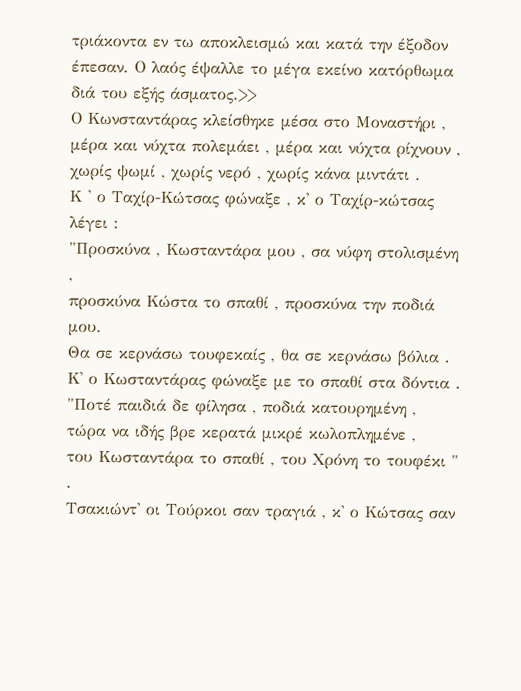τριάκοντα εν τω αποκλεισμώ και κατά την έξοδον έπεσαν. Ο λαός έψαλλε το μέγα εκείνο κατόρθωμα διά του εξής άσματος.>>
Ο Κωνσταντάρας κλείσθηκε μέσα στο Μοναστήρι , μέρα και νύχτα πολεμάει , μέρα και νύχτα ρίχνουν ,
χωρίς ψωμί , χωρίς νερό , χωρίς κάνα μιντάτι .
Κ ' ο Ταχίρ-Κώτσας φώναξε , κ' ο Ταχίρ-κώτσας λέγει :
"Προσκύνα , Κωσταντάρα μου , σα νύφη στολισμένη ,
προσκύνα Κώστα το σπαθί , προσκύνα την ποδιά μου.
Θα σε κερνάσω τουφεκαίς , θα σε κερνάσω βόλια .
Κ' ο Κωσταντάρας φώναξε με το σπαθί στα δόντια .
"Ποτέ παιδιά δε φίλησα , ποδιά κατουρημένη ,
τώρα να ιδής βρε κερατά μικρέ κωλοπλημένε ,
του Κωσταντάρα το σπαθί , του Χρόνη το τουφέκι " .
Τσακιώντ' οι Τούρκοι σαν τραγιά , κ' ο Κώτσας σαν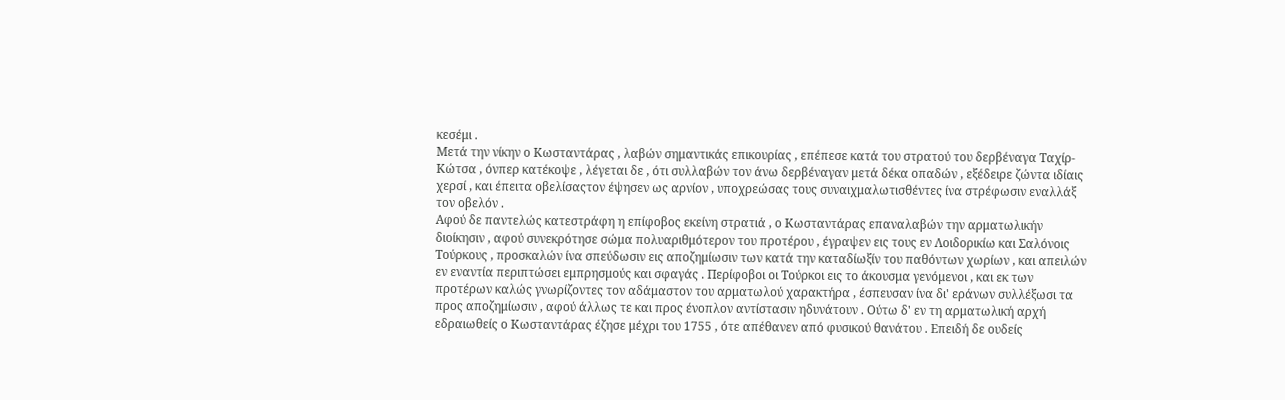κεσέμι .
Μετά την νίκην ο Κωσταντάρας , λαβών σημαντικάς επικουρίας , επέπεσε κατά του στρατού του δερβέναγα Ταχίρ-Κώτσα , όνπερ κατέκοψε , λέγεται δε , ότι συλλαβών τον άνω δερβέναγαν μετά δέκα οπαδών , εξέδειρε ζώντα ιδίαις χερσί , και έπειτα οβελίσαςτον έψησεν ως αρνίον , υποχρεώσας τους συναιχμαλωτισθέντες ίνα στρέφωσιν εναλλάξ τον οβελόν .
Αφού δε παντελώς κατεστράφη η επίφοβος εκείνη στρατιά , ο Κωσταντάρας επαναλαβών την αρματωλικήν διοίκησιν , αφού συνεκρότησε σώμα πολυαριθμότερον του προτέρου , έγραψεν εις τους εν Λοιδορικίω και Σαλόνοις Τούρκους , προσκαλών ίνα σπεύδωσιν εις αποζημίωσιν των κατά την καταδίωξίν του παθόντων χωρίων , και απειλών εν εναντία περιπτώσει εμπρησμούς και σφαγάς . Περίφοβοι οι Τούρκοι εις το άκουσμα γενόμενοι , και εκ των προτέρων καλώς γνωρίζοντες τον αδάμαστον του αρματωλού χαρακτήρα , έσπευσαν ίνα δι' εράνων συλλέξωσι τα προς αποζημίωσιν , αφού άλλως τε και προς ένοπλον αντίστασιν ηδυνάτουν . Ούτω δ' εν τη αρματωλική αρχή εδραιωθείς ο Κωσταντάρας έζησε μέχρι του 1755 , ότε απέθανεν από φυσικού θανάτου . Επειδή δε ουδείς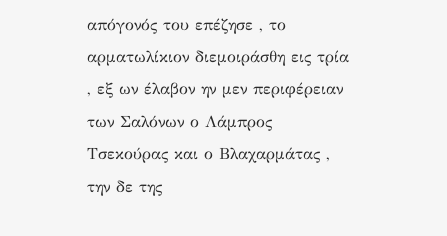απόγονός του επέζησε , το αρματωλίκιον διεμοιράσθη εις τρία , εξ ων έλαβον ην μεν περιφέρειαν των Σαλόνων ο Λάμπρος Τσεκούρας και ο Βλαχαρμάτας , την δε της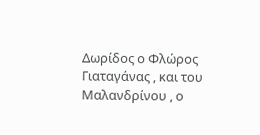Δωρίδος ο Φλώρος Γιαταγάνας , και του Μαλανδρίνου , ο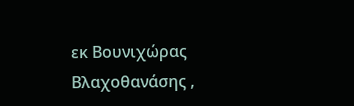εκ Βουνιχώρας Βλαχοθανάσης ,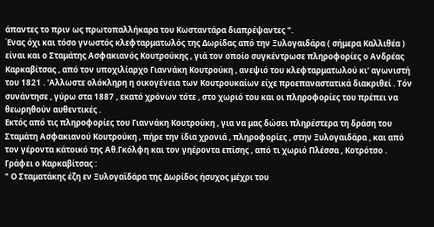άπαντες το πριν ως πρωτοπαλλήκαρα του Κωσταντάρα διαπρέψαντες ".
Ένας όχι και τόσο γνωστός κλεφταρματωλός της Δωρίδας από την Ξυλογαιδάρα ( σήμερα Καλλιθέα ) είναι και ο Σταμάτης Ασφακιανός Κουτρούκης , γιά τον οποίο συγκέντρωσε πληροφορίες ο Ανδρέας Καρκαβίτσας , από τον υποχιλίαρχο Γιαννάκη Κουτρούκη , ανεψιό του κλεφταρματωλού κι' αγωνιστή του 1821 . 'Αλλωστε ολόκληρη η οικογένεια των Κουτρουκαίων είχε προεπαναστατικά διακριθεί . Τόν συνάντησε , γύρω στα 1887 , εκατό χρόνων τότε , στο χωριό του και οι πληροφορίες του πρέπει να θεωρηθούν αυθεντικές .
Εκτός από τις πληροφορίες του Γιαννάκη Κουτρούκη , για να μας δώσει πληρέστερα τη δράση του Σταμάτη Ασφακιανού Κουτρούκη , πήρε την ίδια χρονιά , πληροφορίες , στην Ξυλογαιδάρα , και από τον γέροντα κάτοικό της Αθ.Γκόλφη και τον γηέροντα επίσης , από τι χωριό Πλέσσα , Κοτρότσο . Γράφει ο Καρκαβίτσας :
" Ο Σταματάκης έζη εν Ξυλογαϊδάρα της Δωρίδος ήσυχος μέχρι του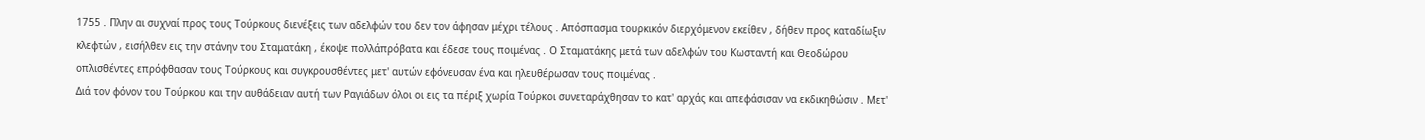1755 . Πλην αι συχναί προς τους Τούρκους διενέξεις των αδελφών του δεν τον άφησαν μέχρι τέλους . Απόσπασμα τουρκικόν διερχόμενον εκείθεν , δήθεν προς καταδίωξιν κλεφτών , εισήλθεν εις την στάνην του Σταματάκη , έκοψε πολλάπρόβατα και έδεσε τους ποιμένας . Ο Σταματάκης μετά των αδελφών του Κωσταντή και Θεοδώρου οπλισθέντες επρόφθασαν τους Τούρκους και συγκρουσθέντες μετ' αυτών εφόνευσαν ένα και ηλευθέρωσαν τους ποιμένας .
Διά τον φόνον του Τούρκου και την αυθάδειαν αυτή των Ραγιάδων όλοι οι εις τα πέριξ χωρία Τούρκοι συνεταράχθησαν το κατ' αρχάς και απεφάσισαν να εκδικηθώσιν . Μετ'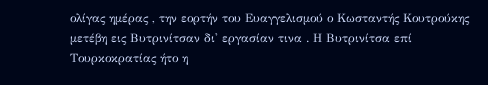ολίγας ημέρας , την εορτήν του Ευαγγελισμού ο Κωσταντής Κουτρούκης μετέβη εις Βυτρινίτσαν δι' εργασίαν τινα . Η Βυτρινίτσα επί Τουρκοκρατίας ήτο η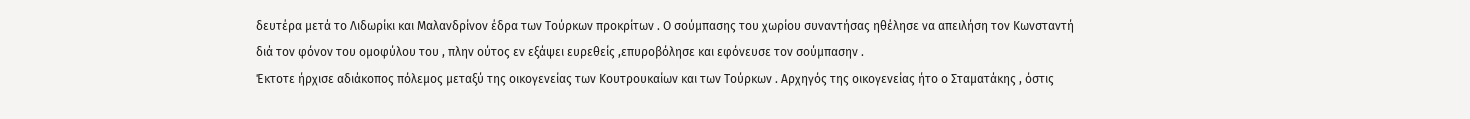δευτέρα μετά το Λιδωρίκι και Μαλανδρίνον έδρα των Τούρκων προκρίτων . Ο σούμπασης του χωρίου συναντήσας ηθέλησε να απειλήση τον Κωνσταντή διά τον φόνον του ομοφύλου του , πλην ούτος εν εξάψει ευρεθείς ,επυροβόλησε και εφόνευσε τον σούμπασην .
Έκτοτε ήρχισε αδιάκοπος πόλεμος μεταξύ της οικογενείας των Κουτρουκαίων και των Τούρκων . Αρχηγός της οικογενείας ήτο ο Σταματάκης , όστις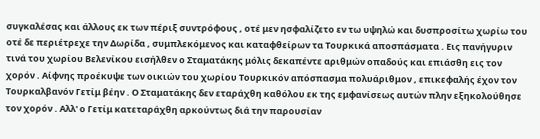συγκαλέσας και άλλους εκ των πέριξ συντρόφους , οτέ μεν ησφαλίζετο εν τω υψηλώ και δυσπροσίτω χωρίω του οτέ δε περιέτρεχε την Δωρίδα , συμπλεκόμενος και καταφθείρων τα Τουρκικά αποσπάσματα . Εις πανήγυριν τινά του χωρίου Βελενίκου εισήλθεν ο Σταματάκης μόλις δεκαπέντε αριθμών οπαδούς και επιάσθη εις τον χορόν . Αίφνης προέκυψε των οικιών του χωρίου Τουρκικόν απόσπασμα πολυάριθμον , επικεφαλής έχον τον Τουρκαλβανόν Γετίμ βέην . Ο Σταματάκης δεν εταράχθη καθόλου εκ της εμφανίσεως αυτών πλην εξηκολούθησε τον χορόν . Αλλ' ο Γετίμ κατεταράχθη αρκούντως διά την παρουσίαν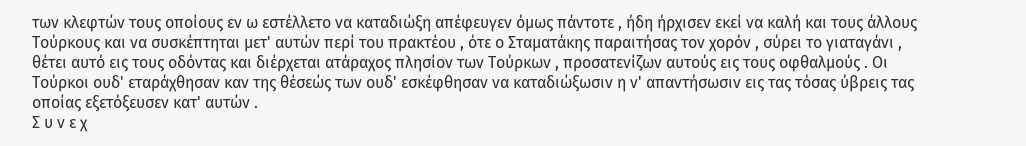των κλεφτών τους οποίους εν ω εστέλλετο να καταδιώξη απέφευγεν όμως πάντοτε , ήδη ήρχισεν εκεί να καλή και τους άλλους Τούρκους και να συσκέπτηται μετ' αυτών περί του πρακτέου , ότε ο Σταματάκης παραιτήσας τον χορόν , σύρει το γιαταγάνι , θέτει αυτό εις τους οδόντας και διέρχεται ατάραχος πλησίον των Τούρκων , προσατενίζων αυτούς εις τους οφθαλμούς . Οι Τούρκοι ουδ' εταράχθησαν καν της θέσεώς των ουδ' εσκέφθησαν να καταδιώξωσιν η ν' απαντήσωσιν εις τας τόσας ύβρεις τας οποίας εξετόξευσεν κατ' αυτών .
Σ υ ν ε χ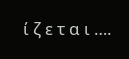ί ζ ε τ α ι ….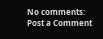No comments:
Post a Comment